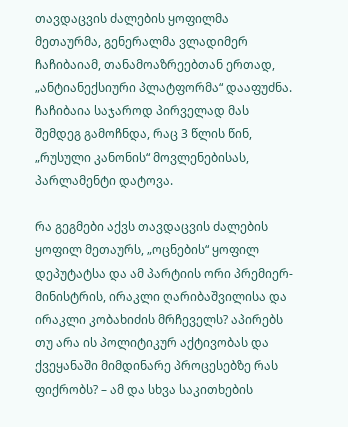თავდაცვის ძალების ყოფილმა მეთაურმა, გენერალმა ვლადიმერ ჩაჩიბაიამ, თანამოაზრეებთან ერთად, „ანტიანექსიური პლატფორმა“ დააფუძნა. ჩაჩიბაია საჯაროდ პირველად მას შემდეგ გამოჩნდა, რაც 3 წლის წინ, „რუსული კანონის“ მოვლენებისას, პარლამენტი დატოვა.

რა გეგმები აქვს თავდაცვის ძალების ყოფილ მეთაურს, „ოცნების“ ყოფილ დეპუტატსა და ამ პარტიის ორი პრემიერ-მინისტრის, ირაკლი ღარიბაშვილისა და ირაკლი კობახიძის მრჩეველს? აპირებს თუ არა ის პოლიტიკურ აქტივობას და ქვეყანაში მიმდინარე პროცესებზე რას ფიქრობს? – ამ და სხვა საკითხების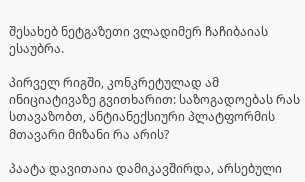შესახებ ნეტგაზეთი ვლადიმერ ჩაჩიბაიას ესაუბრა.

პირველ რიგში, კონკრეტულად ამ ინიციატივაზე გვითხარით: საზოგადოებას რას სთავაზობთ, ანტიანექსიური პლატფორმის მთავარი მიზანი რა არის?

პაატა დავითაია დამიკავშირდა, არსებული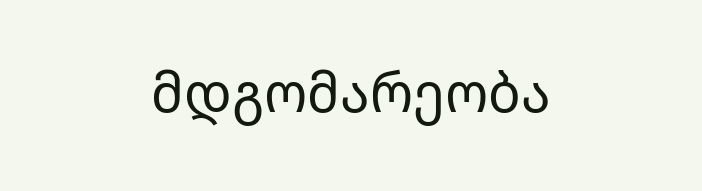მდგომარეობა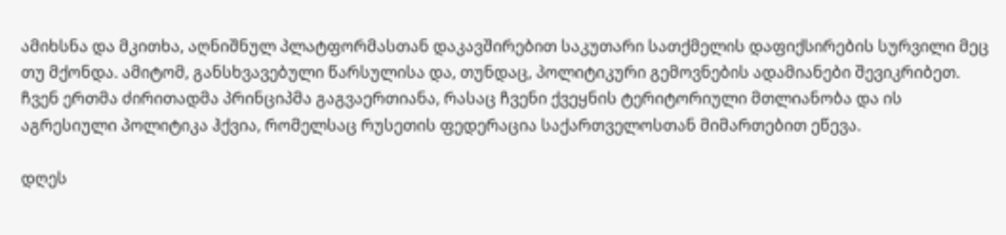ამიხსნა და მკითხა, აღნიშნულ პლატფორმასთან დაკავშირებით საკუთარი სათქმელის დაფიქსირების სურვილი მეც თუ მქონდა. ამიტომ, განსხვავებული წარსულისა და, თუნდაც, პოლიტიკური გემოვნების ადამიანები შევიკრიბეთ. ჩვენ ერთმა ძირითადმა პრინციპმა გაგვაერთიანა, რასაც ჩვენი ქვეყნის ტერიტორიული მთლიანობა და ის აგრესიული პოლიტიკა ჰქვია, რომელსაც რუსეთის ფედერაცია საქართველოსთან მიმართებით ეწევა.

დღეს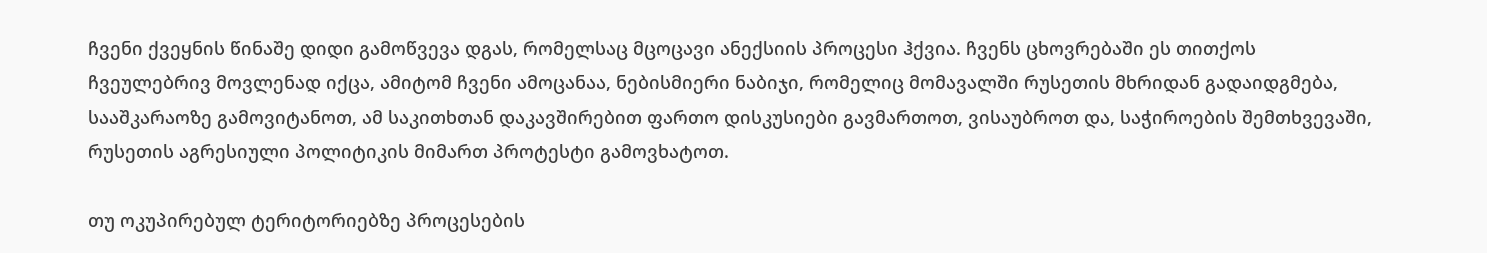ჩვენი ქვეყნის წინაშე დიდი გამოწვევა დგას, რომელსაც მცოცავი ანექსიის პროცესი ჰქვია. ჩვენს ცხოვრებაში ეს თითქოს ჩვეულებრივ მოვლენად იქცა, ამიტომ ჩვენი ამოცანაა, ნებისმიერი ნაბიჯი, რომელიც მომავალში რუსეთის მხრიდან გადაიდგმება, სააშკარაოზე გამოვიტანოთ, ამ საკითხთან დაკავშირებით ფართო დისკუსიები გავმართოთ, ვისაუბროთ და, საჭიროების შემთხვევაში, რუსეთის აგრესიული პოლიტიკის მიმართ პროტესტი გამოვხატოთ.

თუ ოკუპირებულ ტერიტორიებზე პროცესების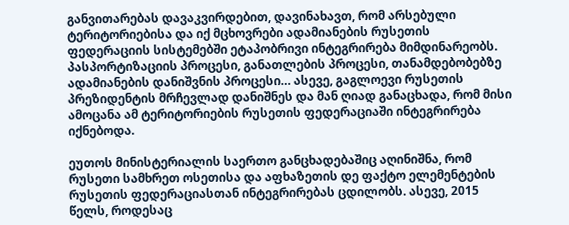განვითარებას დავაკვირდებით, დავინახავთ, რომ არსებული ტერიტორიებისა და იქ მცხოვრები ადამიანების რუსეთის ფედერაციის სისტემებში ეტაპობრივი ინტეგრირება მიმდინარეობს. პასპორტიზაციის პროცესი, განათლების პროცესი, თანამდებობებზე ადამიანების დანიშვნის პროცესი… ასევე, გაგლოევი რუსეთის პრეზიდენტის მრჩევლად დანიშნეს და მან ღიად განაცხადა, რომ მისი ამოცანა ამ ტერიტორიების რუსეთის ფედერაციაში ინტეგრირება იქნებოდა.

ეუთოს მინისტერიალის საერთო განცხადებაშიც აღინიშნა, რომ რუსეთი სამხრეთ ოსეთისა და აფხაზეთის დე ფაქტო ელემენტების რუსეთის ფედერაციასთან ინტეგრირებას ცდილობს. ასევე, 2015 წელს, როდესაც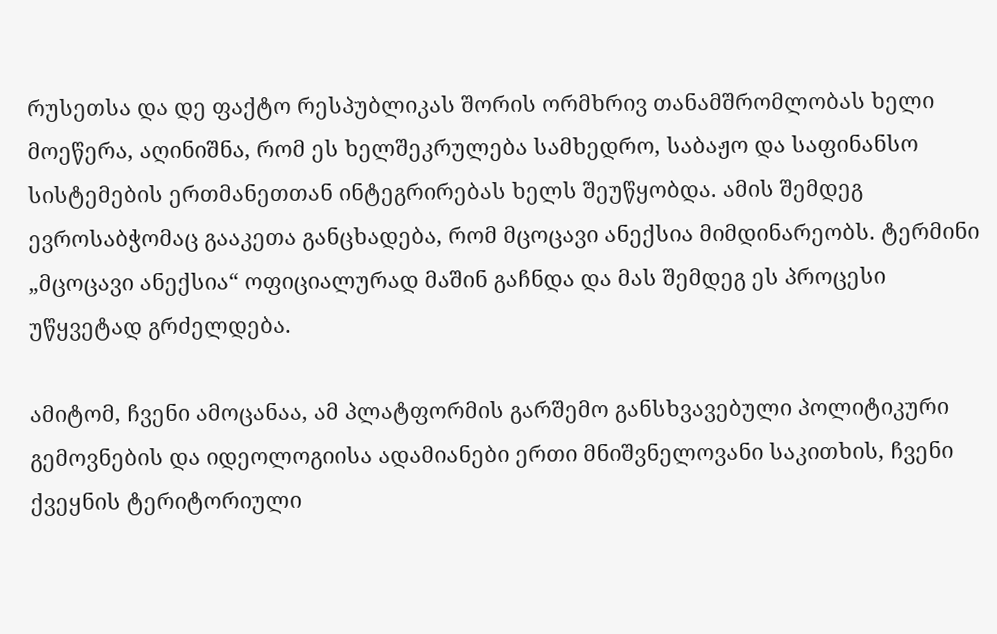რუსეთსა და დე ფაქტო რესპუბლიკას შორის ორმხრივ თანამშრომლობას ხელი მოეწერა, აღინიშნა, რომ ეს ხელშეკრულება სამხედრო, საბაჟო და საფინანსო სისტემების ერთმანეთთან ინტეგრირებას ხელს შეუწყობდა. ამის შემდეგ ევროსაბჭომაც გააკეთა განცხადება, რომ მცოცავი ანექსია მიმდინარეობს. ტერმინი „მცოცავი ანექსია“ ოფიციალურად მაშინ გაჩნდა და მას შემდეგ ეს პროცესი უწყვეტად გრძელდება.

ამიტომ, ჩვენი ამოცანაა, ამ პლატფორმის გარშემო განსხვავებული პოლიტიკური გემოვნების და იდეოლოგიისა ადამიანები ერთი მნიშვნელოვანი საკითხის, ჩვენი ქვეყნის ტერიტორიული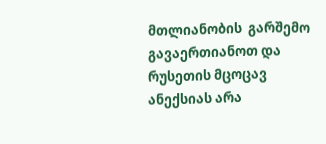მთლიანობის  გარშემო გავაერთიანოთ და რუსეთის მცოცავ ანექსიას არა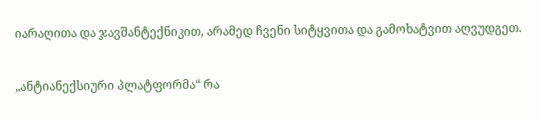იარაღითა და ჯავშანტექნიკით, არამედ ჩვენი სიტყვითა და გამოხატვით აღვუდგეთ.

„ანტიანექსიური პლატფორმა“ რა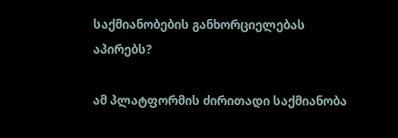საქმიანობების განხორციელებას აპირებს?

ამ პლატფორმის ძირითადი საქმიანობა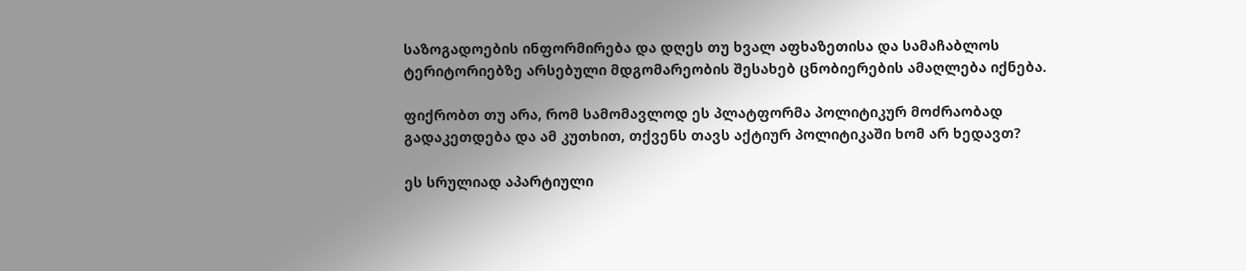საზოგადოების ინფორმირება და დღეს თუ ხვალ აფხაზეთისა და სამაჩაბლოს ტერიტორიებზე არსებული მდგომარეობის შესახებ ცნობიერების ამაღლება იქნება.

ფიქრობთ თუ არა, რომ სამომავლოდ ეს პლატფორმა პოლიტიკურ მოძრაობად გადაკეთდება და ამ კუთხით, თქვენს თავს აქტიურ პოლიტიკაში ხომ არ ხედავთ?

ეს სრულიად აპარტიული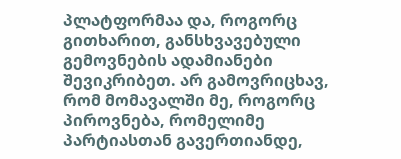პლატფორმაა და, როგორც გითხარით, განსხვავებული გემოვნების ადამიანები შევიკრიბეთ. არ გამოვრიცხავ, რომ მომავალში მე, როგორც პიროვნება, რომელიმე პარტიასთან გავერთიანდე,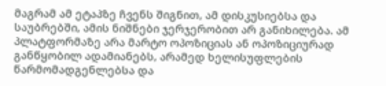მაგრამ ამ ეტაპზე ჩვენს შიგნით, ამ დისკუსიებსა და საუბრებში, ამის ნიშნები ჯერჯერობით არ განიხილება. ამ პლატფორმაზე არა მარტო ოპოზიციას ან ოპოზიციურად განწყობილ ადამიანებს, არამედ ხელისუფლების წარმომადგენლებსა და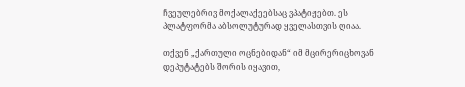ჩვეულებრივ მოქალაქეებსაც ვპატიჟებთ. ეს პლატფორმა აბსოლუტურად ყველასთვის ღიაა.

თქვენ „ქართული ოცნებიდან“ იმ მცირერიცხოვან დეპუტატებს შორის იყავით,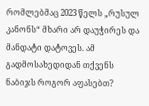რომლებმაც 2023 წელს „რუსულ კანონს“ მხარი არ დაუჭირეს და მანდატი დატოვეს. ამ გადმოსახედიდან თქვენს ნაბიჯს როგორ აფასებთ?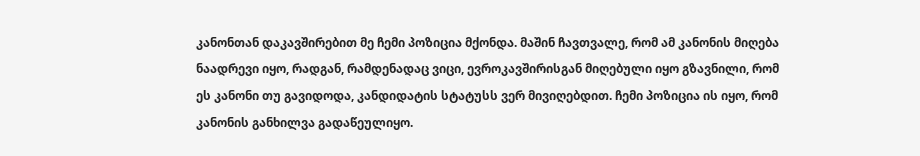კანონთან დაკავშირებით მე ჩემი პოზიცია მქონდა. მაშინ ჩავთვალე, რომ ამ კანონის მიღება ნაადრევი იყო, რადგან, რამდენადაც ვიცი, ევროკავშირისგან მიღებული იყო გზავნილი, რომ ეს კანონი თუ გავიდოდა, კანდიდატის სტატუსს ვერ მივიღებდით. ჩემი პოზიცია ის იყო, რომ კანონის განხილვა გადაწეულიყო.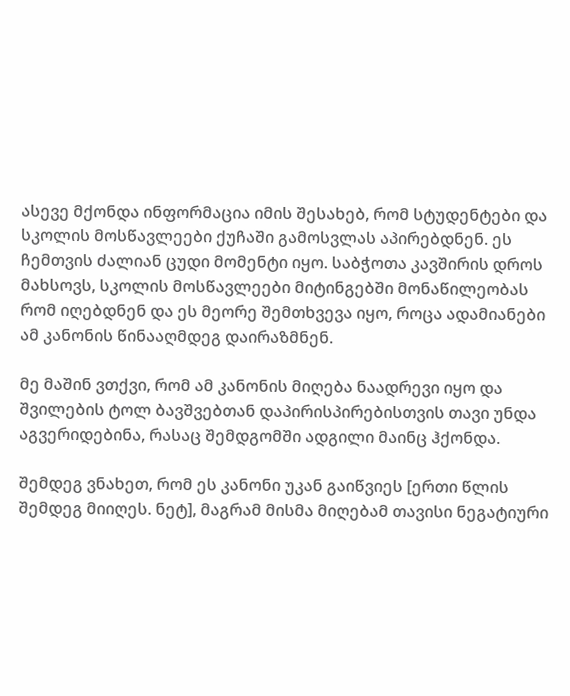ასევე მქონდა ინფორმაცია იმის შესახებ, რომ სტუდენტები და სკოლის მოსწავლეები ქუჩაში გამოსვლას აპირებდნენ. ეს ჩემთვის ძალიან ცუდი მომენტი იყო. საბჭოთა კავშირის დროს მახსოვს, სკოლის მოსწავლეები მიტინგებში მონაწილეობას რომ იღებდნენ და ეს მეორე შემთხვევა იყო, როცა ადამიანები ამ კანონის წინააღმდეგ დაირაზმნენ.

მე მაშინ ვთქვი, რომ ამ კანონის მიღება ნაადრევი იყო და შვილების ტოლ ბავშვებთან დაპირისპირებისთვის თავი უნდა აგვერიდებინა, რასაც შემდგომში ადგილი მაინც ჰქონდა.

შემდეგ ვნახეთ, რომ ეს კანონი უკან გაიწვიეს [ერთი წლის შემდეგ მიიღეს. ნეტ], მაგრამ მისმა მიღებამ თავისი ნეგატიური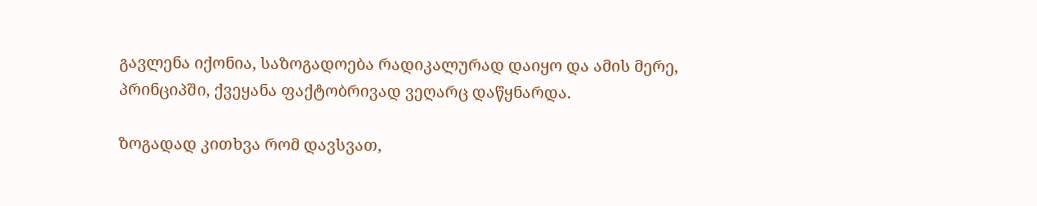გავლენა იქონია, საზოგადოება რადიკალურად დაიყო და ამის მერე, პრინციპში, ქვეყანა ფაქტობრივად ვეღარც დაწყნარდა.

ზოგადად კითხვა რომ დავსვათ,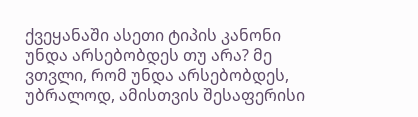ქვეყანაში ასეთი ტიპის კანონი უნდა არსებობდეს თუ არა? მე ვთვლი, რომ უნდა არსებობდეს, უბრალოდ, ამისთვის შესაფერისი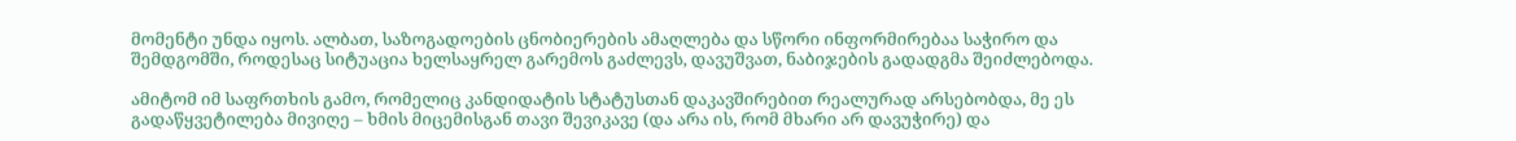მომენტი უნდა იყოს. ალბათ, საზოგადოების ცნობიერების ამაღლება და სწორი ინფორმირებაა საჭირო და შემდგომში, როდესაც სიტუაცია ხელსაყრელ გარემოს გაძლევს, დავუშვათ, ნაბიჯების გადადგმა შეიძლებოდა.

ამიტომ იმ საფრთხის გამო, რომელიც კანდიდატის სტატუსთან დაკავშირებით რეალურად არსებობდა, მე ეს გადაწყვეტილება მივიღე – ხმის მიცემისგან თავი შევიკავე (და არა ის, რომ მხარი არ დავუჭირე) და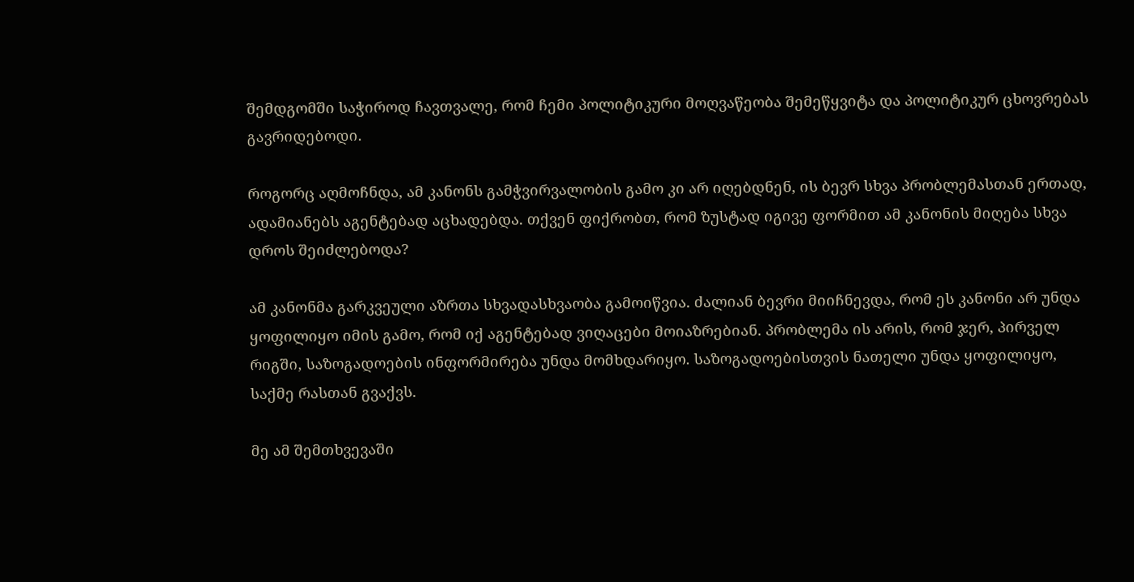შემდგომში საჭიროდ ჩავთვალე, რომ ჩემი პოლიტიკური მოღვაწეობა შემეწყვიტა და პოლიტიკურ ცხოვრებას გავრიდებოდი.

როგორც აღმოჩნდა, ამ კანონს გამჭვირვალობის გამო კი არ იღებდნენ, ის ბევრ სხვა პრობლემასთან ერთად, ადამიანებს აგენტებად აცხადებდა. თქვენ ფიქრობთ, რომ ზუსტად იგივე ფორმით ამ კანონის მიღება სხვა დროს შეიძლებოდა?

ამ კანონმა გარკვეული აზრთა სხვადასხვაობა გამოიწვია. ძალიან ბევრი მიიჩნევდა, რომ ეს კანონი არ უნდა ყოფილიყო იმის გამო, რომ იქ აგენტებად ვიღაცები მოიაზრებიან. პრობლემა ის არის, რომ ჯერ, პირველ რიგში, საზოგადოების ინფორმირება უნდა მომხდარიყო. საზოგადოებისთვის ნათელი უნდა ყოფილიყო, საქმე რასთან გვაქვს.

მე ამ შემთხვევაში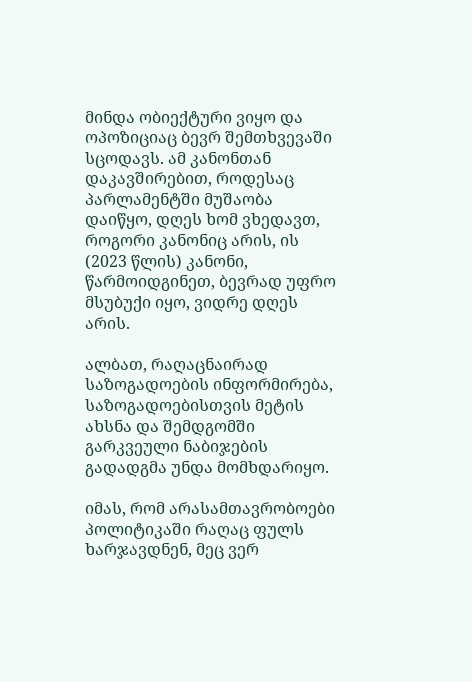მინდა ობიექტური ვიყო და ოპოზიციაც ბევრ შემთხვევაში სცოდავს. ამ კანონთან დაკავშირებით, როდესაც პარლამენტში მუშაობა დაიწყო, დღეს ხომ ვხედავთ, როგორი კანონიც არის, ის (2023 წლის) კანონი, წარმოიდგინეთ, ბევრად უფრო მსუბუქი იყო, ვიდრე დღეს არის.

ალბათ, რაღაცნაირად საზოგადოების ინფორმირება, საზოგადოებისთვის მეტის ახსნა და შემდგომში გარკვეული ნაბიჯების გადადგმა უნდა მომხდარიყო.

იმას, რომ არასამთავრობოები პოლიტიკაში რაღაც ფულს ხარჯავდნენ, მეც ვერ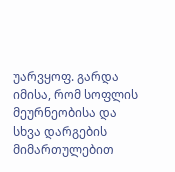უარვყოფ. გარდა იმისა, რომ სოფლის მეურნეობისა და სხვა დარგების მიმართულებით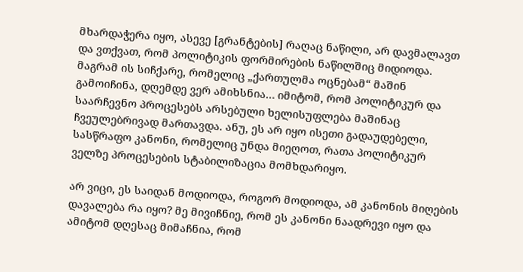მხარდაჭერა იყო, ასევე [გრანტების] რაღაც ნაწილი, არ დავმალავთ და ვთქვათ, რომ პოლიტიკის ფორმირების ნაწილშიც მიდიოდა. მაგრამ ის სიჩქარე, რომელიც „ქართულმა ოცნებამ“ მაშინ გამოიჩინა, დღემდე ვერ ამიხსნია… იმიტომ, რომ პოლიტიკურ და საარჩევნო პროცესებს არსებული ხელისუფლება მაშინაც ჩვეულებრივად მართავდა. ანუ, ეს არ იყო ისეთი გადაუდებელი, სასწრაფო კანონი, რომელიც უნდა მიეღოთ, რათა პოლიტიკურ ველზე პროცესების სტაბილიზაცია მომხდარიყო.

არ ვიცი, ეს საიდან მოდიოდა, როგორ მოდიოდა, ამ კანონის მიღების დავალება რა იყო? მე მივიჩნიე, რომ ეს კანონი ნაადრევი იყო და ამიტომ დღესაც მიმაჩნია, რომ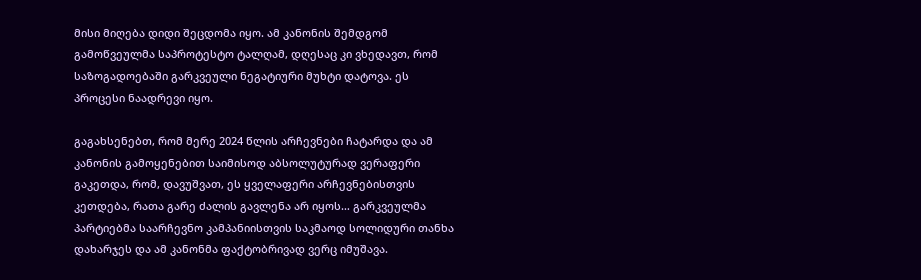მისი მიღება დიდი შეცდომა იყო. ამ კანონის შემდგომ გამოწვეულმა საპროტესტო ტალღამ, დღესაც კი ვხედავთ, რომ საზოგადოებაში გარკვეული ნეგატიური მუხტი დატოვა. ეს პროცესი ნაადრევი იყო.

გაგახსენებთ, რომ მერე 2024 წლის არჩევნები ჩატარდა და ამ კანონის გამოყენებით საიმისოდ აბსოლუტურად ვერაფერი გაკეთდა, რომ, დავუშვათ, ეს ყველაფერი არჩევნებისთვის კეთდება, რათა გარე ძალის გავლენა არ იყოს… გარკვეულმა პარტიებმა საარჩევნო კამპანიისთვის საკმაოდ სოლიდური თანხა დახარჯეს და ამ კანონმა ფაქტობრივად ვერც იმუშავა.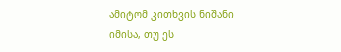ამიტომ კითხვის ნიშანი იმისა, თუ ეს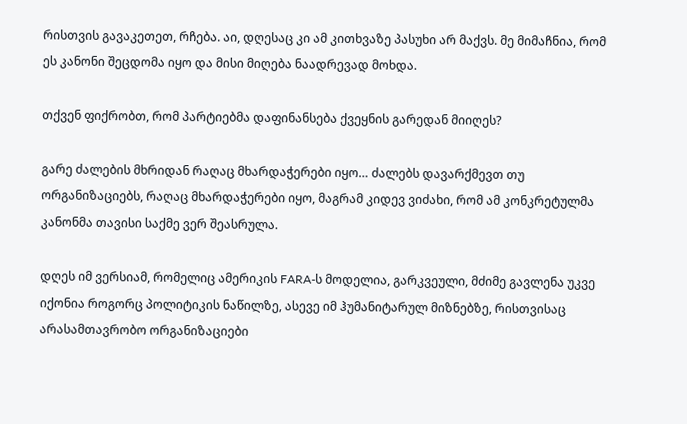რისთვის გავაკეთეთ, რჩება. აი, დღესაც კი ამ კითხვაზე პასუხი არ მაქვს. მე მიმაჩნია, რომ ეს კანონი შეცდომა იყო და მისი მიღება ნაადრევად მოხდა.

თქვენ ფიქრობთ, რომ პარტიებმა დაფინანსება ქვეყნის გარედან მიიღეს?

გარე ძალების მხრიდან რაღაც მხარდაჭერები იყო… ძალებს დავარქმევთ თუ ორგანიზაციებს, რაღაც მხარდაჭერები იყო, მაგრამ კიდევ ვიძახი, რომ ამ კონკრეტულმა კანონმა თავისი საქმე ვერ შეასრულა.

დღეს იმ ვერსიამ, რომელიც ამერიკის FARA-ს მოდელია, გარკვეული, მძიმე გავლენა უკვე იქონია როგორც პოლიტიკის ნაწილზე, ასევე იმ ჰუმანიტარულ მიზნებზე, რისთვისაც არასამთავრობო ორგანიზაციები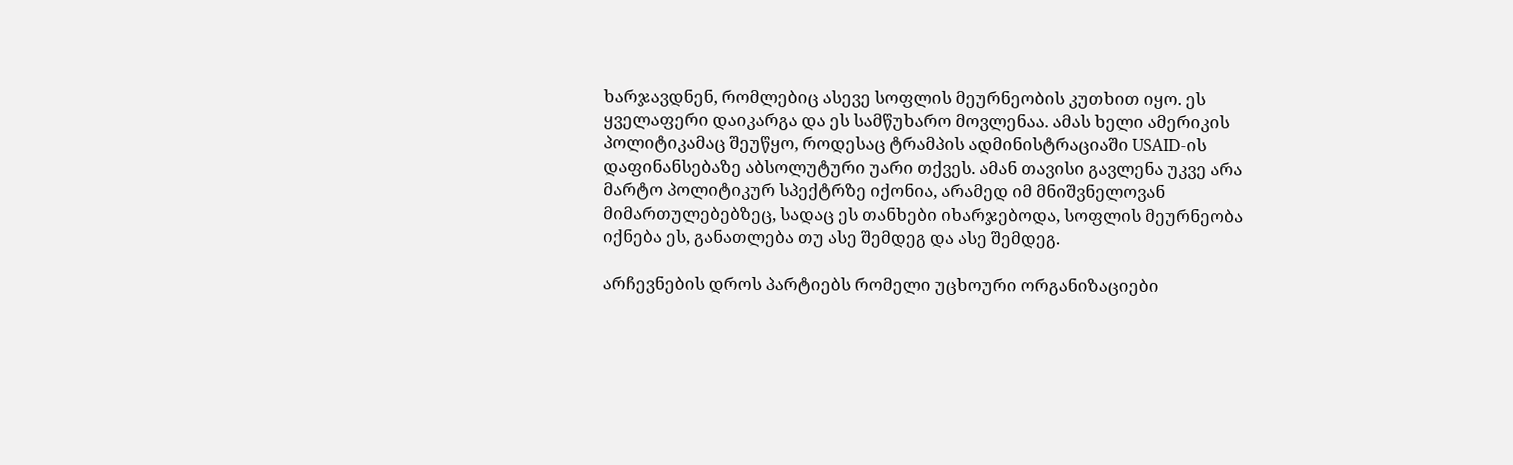ხარჯავდნენ, რომლებიც ასევე სოფლის მეურნეობის კუთხით იყო. ეს ყველაფერი დაიკარგა და ეს სამწუხარო მოვლენაა. ამას ხელი ამერიკის პოლიტიკამაც შეუწყო, როდესაც ტრამპის ადმინისტრაციაში USAID-ის დაფინანსებაზე აბსოლუტური უარი თქვეს. ამან თავისი გავლენა უკვე არა მარტო პოლიტიკურ სპექტრზე იქონია, არამედ იმ მნიშვნელოვან მიმართულებებზეც, სადაც ეს თანხები იხარჯებოდა, სოფლის მეურნეობა იქნება ეს, განათლება თუ ასე შემდეგ და ასე შემდეგ.

არჩევნების დროს პარტიებს რომელი უცხოური ორგანიზაციები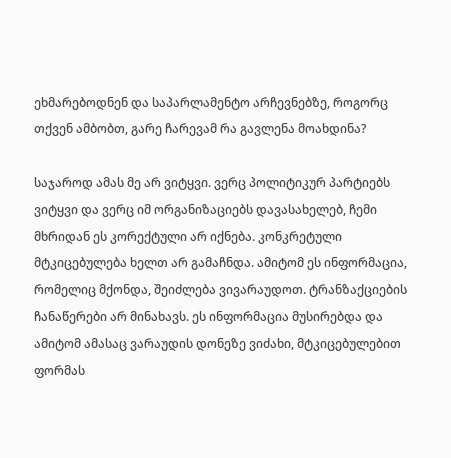ეხმარებოდნენ და საპარლამენტო არჩევნებზე, როგორც თქვენ ამბობთ, გარე ჩარევამ რა გავლენა მოახდინა?

საჯაროდ ამას მე არ ვიტყვი. ვერც პოლიტიკურ პარტიებს ვიტყვი და ვერც იმ ორგანიზაციებს დავასახელებ, ჩემი მხრიდან ეს კორექტული არ იქნება. კონკრეტული მტკიცებულება ხელთ არ გამაჩნდა. ამიტომ ეს ინფორმაცია, რომელიც მქონდა, შეიძლება ვივარაუდოთ. ტრანზაქციების ჩანაწერები არ მინახავს. ეს ინფორმაცია მუსირებდა და ამიტომ ამასაც ვარაუდის დონეზე ვიძახი, მტკიცებულებით ფორმას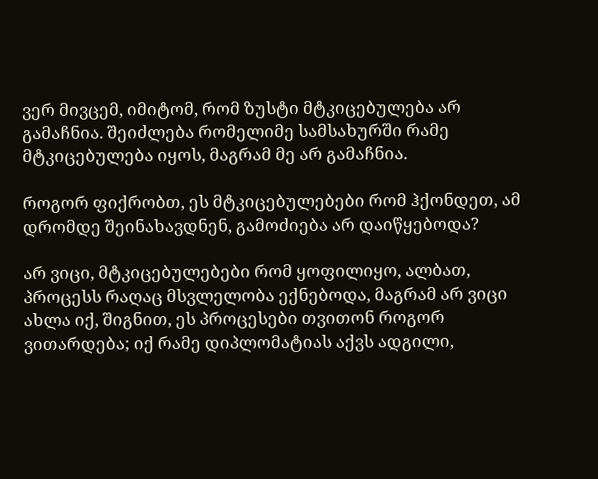ვერ მივცემ, იმიტომ, რომ ზუსტი მტკიცებულება არ გამაჩნია. შეიძლება რომელიმე სამსახურში რამე მტკიცებულება იყოს, მაგრამ მე არ გამაჩნია.

როგორ ფიქრობთ, ეს მტკიცებულებები რომ ჰქონდეთ, ამ დრომდე შეინახავდნენ, გამოძიება არ დაიწყებოდა?

არ ვიცი, მტკიცებულებები რომ ყოფილიყო, ალბათ, პროცესს რაღაც მსვლელობა ექნებოდა, მაგრამ არ ვიცი ახლა იქ, შიგნით, ეს პროცესები თვითონ როგორ ვითარდება; იქ რამე დიპლომატიას აქვს ადგილი,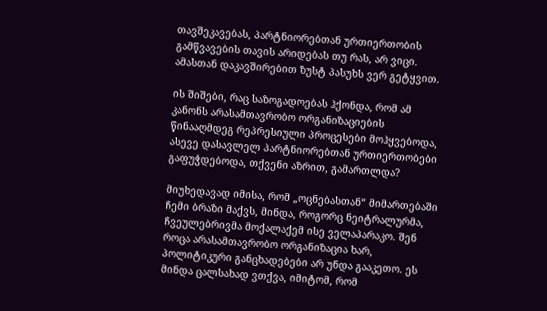თავშეკავებას, პარტნიორებთან ურთიერთობის გამწვავების თავის არიდებას თუ რას, არ ვიცი. ამასთან დაკავშირებით ზუსტ პასუხს ვერ გეტყვით.

ის შიშები, რაც საზოგადოებას ჰქონდა, რომ ამ კანონს არასამთავრობო ორგანიზაციების წინააღმდეგ რეპრესიული პროცესები მოჰყვებოდა, ასევე დასავლელ პარტნიორებთან ურთიერთობები გაფუჭდებოდა, თქვენი აზრით, გამართლდა?

მიუხედავად იმისა, რომ „ოცნებასთან“ მიმართებაში ჩემი ბრაზი მაქვს, მინდა, როგორც ნეიტრალურმა, ჩვეულებრივმა მოქალაქემ ისე ველაპარაკო. შენ როცა არასამთავრობო ორგანიზაცია ხარ, პოლიტიკური განცხადებები არ უნდა გააკეთო. ეს მინდა ცალსახად ვთქვა, იმიტომ, რომ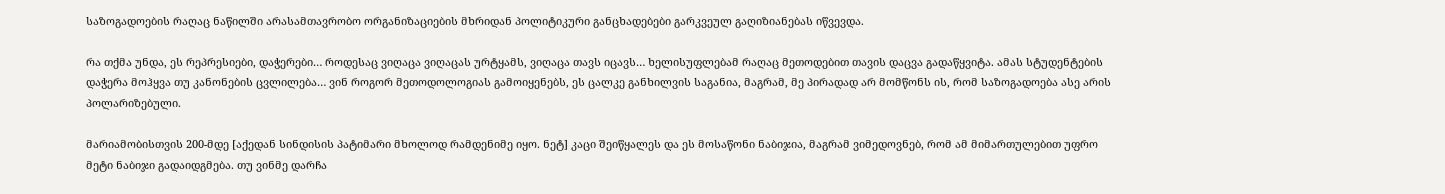საზოგადოების რაღაც ნაწილში არასამთავრობო ორგანიზაციების მხრიდან პოლიტიკური განცხადებები გარკვეულ გაღიზიანებას იწვევდა.

რა თქმა უნდა, ეს რეპრესიები, დაჭერები… როდესაც ვიღაცა ვიღაცას ურტყამს, ვიღაცა თავს იცავს… ხელისუფლებამ რაღაც მეთოდებით თავის დაცვა გადაწყვიტა. ამას სტუდენტების დაჭერა მოჰყვა თუ კანონების ცვლილება… ვინ როგორ მეთოდოლოგიას გამოიყენებს, ეს ცალკე განხილვის საგანია, მაგრამ, მე პირადად არ მომწონს ის, რომ საზოგადოება ასე არის პოლარიზებული.

მარიამობისთვის 200-მდე [აქედან სინდისის პატიმარი მხოლოდ რამდენიმე იყო. ნეტ] კაცი შეიწყალეს და ეს მოსაწონი ნაბიჯია, მაგრამ ვიმედოვნებ, რომ ამ მიმართულებით უფრო მეტი ნაბიჯი გადაიდგმება. თუ ვინმე დარჩა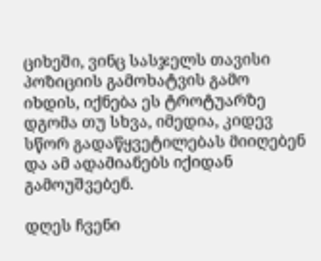ციხეში, ვინც სასჯელს თავისი პოზიციის გამოხატვის გამო იხდის, იქნება ეს ტროტუარზე დგომა თუ სხვა, იმედია, კიდევ სწორ გადაწყვეტილებას მიიღებენ და ამ ადამიანებს იქიდან გამოუშვებენ.

დღეს ჩვენი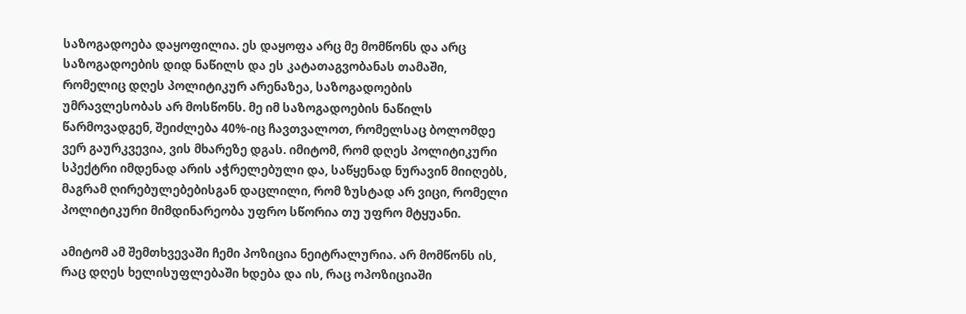საზოგადოება დაყოფილია. ეს დაყოფა არც მე მომწონს და არც საზოგადოების დიდ ნაწილს და ეს კატათაგვობანას თამაში, რომელიც დღეს პოლიტიკურ არენაზეა, საზოგადოების უმრავლესობას არ მოსწონს. მე იმ საზოგადოების ნაწილს წარმოვადგენ, შეიძლება 40%-იც ჩავთვალოთ, რომელსაც ბოლომდე ვერ გაურკვევია, ვის მხარეზე დგას. იმიტომ, რომ დღეს პოლიტიკური სპექტრი იმდენად არის აჭრელებული და, საწყენად ნურავინ მიიღებს, მაგრამ ღირებულებებისგან დაცლილი, რომ ზუსტად არ ვიცი, რომელი პოლიტიკური მიმდინარეობა უფრო სწორია თუ უფრო მტყუანი.

ამიტომ ამ შემთხვევაში ჩემი პოზიცია ნეიტრალურია. არ მომწონს ის, რაც დღეს ხელისუფლებაში ხდება და ის, რაც ოპოზიციაში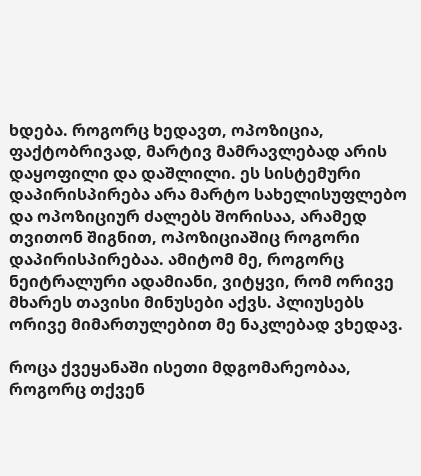ხდება. როგორც ხედავთ, ოპოზიცია, ფაქტობრივად, მარტივ მამრავლებად არის დაყოფილი და დაშლილი. ეს სისტემური დაპირისპირება არა მარტო სახელისუფლებო და ოპოზიციურ ძალებს შორისაა, არამედ თვითონ შიგნით, ოპოზიციაშიც როგორი დაპირისპირებაა. ამიტომ მე, როგორც ნეიტრალური ადამიანი, ვიტყვი, რომ ორივე მხარეს თავისი მინუსები აქვს. პლიუსებს ორივე მიმართულებით მე ნაკლებად ვხედავ.

როცა ქვეყანაში ისეთი მდგომარეობაა, როგორც თქვენ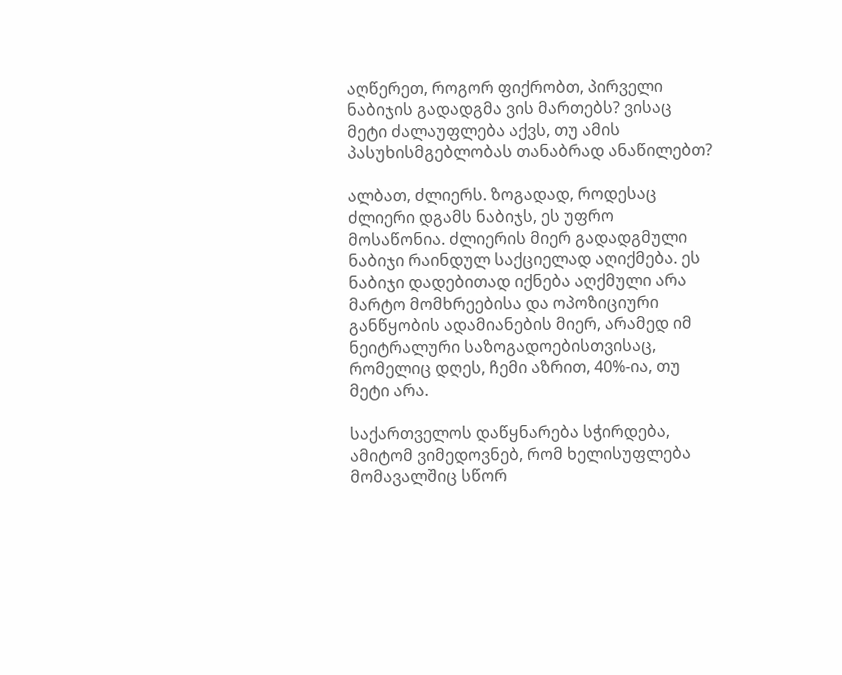აღწერეთ, როგორ ფიქრობთ, პირველი ნაბიჯის გადადგმა ვის მართებს? ვისაც მეტი ძალაუფლება აქვს, თუ ამის პასუხისმგებლობას თანაბრად ანაწილებთ?

ალბათ, ძლიერს. ზოგადად, როდესაც ძლიერი დგამს ნაბიჯს, ეს უფრო მოსაწონია. ძლიერის მიერ გადადგმული ნაბიჯი რაინდულ საქციელად აღიქმება. ეს ნაბიჯი დადებითად იქნება აღქმული არა მარტო მომხრეებისა და ოპოზიციური განწყობის ადამიანების მიერ, არამედ იმ ნეიტრალური საზოგადოებისთვისაც, რომელიც დღეს, ჩემი აზრით, 40%-ია, თუ მეტი არა.

საქართველოს დაწყნარება სჭირდება, ამიტომ ვიმედოვნებ, რომ ხელისუფლება მომავალშიც სწორ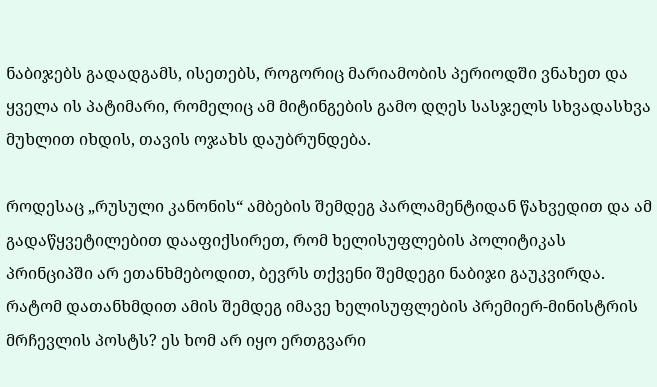ნაბიჯებს გადადგამს, ისეთებს, როგორიც მარიამობის პერიოდში ვნახეთ და ყველა ის პატიმარი, რომელიც ამ მიტინგების გამო დღეს სასჯელს სხვადასხვა მუხლით იხდის, თავის ოჯახს დაუბრუნდება.

როდესაც „რუსული კანონის“ ამბების შემდეგ პარლამენტიდან წახვედით და ამ გადაწყვეტილებით დააფიქსირეთ, რომ ხელისუფლების პოლიტიკას პრინციპში არ ეთანხმებოდით, ბევრს თქვენი შემდეგი ნაბიჯი გაუკვირდა. რატომ დათანხმდით ამის შემდეგ იმავე ხელისუფლების პრემიერ-მინისტრის მრჩევლის პოსტს? ეს ხომ არ იყო ერთგვარი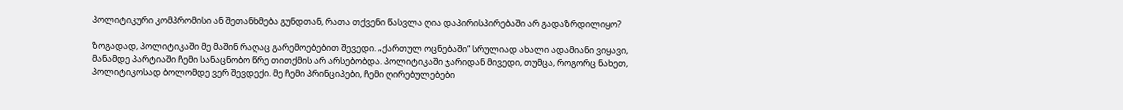პოლიტიკური კომპრომისი ან შეთანხმება გუნდთან, რათა თქვენი წასვლა ღია დაპირისპირებაში არ გადაზრდილიყო?

ზოგადად, პოლიტიკაში მე მაშინ რაღაც გარემოებებით შევედი. „ქართულ ოცნებაში“ სრულიად ახალი ადამიანი ვიყავი, მანამდე პარტიაში ჩემი სანაცნობო წრე თითქმის არ არსებობდა. პოლიტიკაში ჯარიდან მივედი, თუმცა, როგორც ნახეთ, პოლიტიკოსად ბოლომდე ვერ შევდექი. მე ჩემი პრინციპები, ჩემი ღირებულებები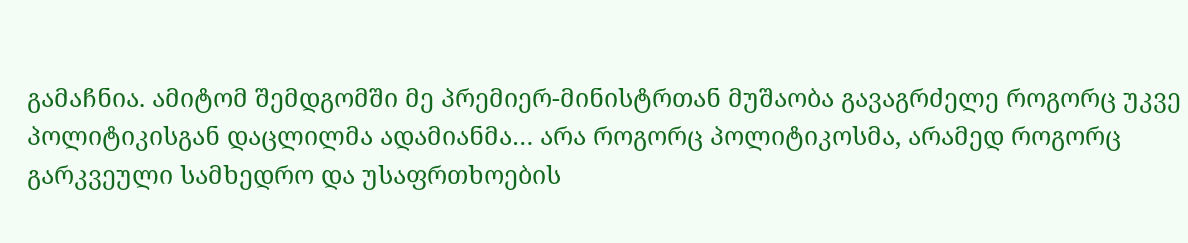გამაჩნია. ამიტომ შემდგომში მე პრემიერ-მინისტრთან მუშაობა გავაგრძელე როგორც უკვე პოლიტიკისგან დაცლილმა ადამიანმა… არა როგორც პოლიტიკოსმა, არამედ როგორც გარკვეული სამხედრო და უსაფრთხოების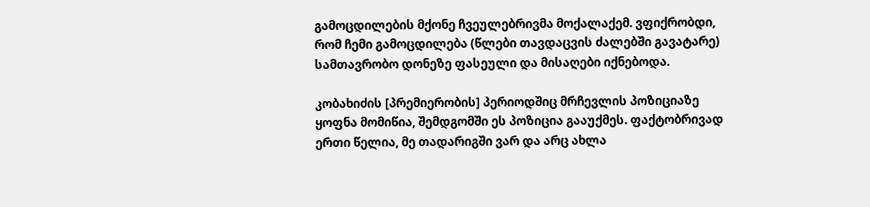გამოცდილების მქონე ჩვეულებრივმა მოქალაქემ. ვფიქრობდი, რომ ჩემი გამოცდილება (წლები თავდაცვის ძალებში გავატარე) სამთავრობო დონეზე ფასეული და მისაღები იქნებოდა.

კობახიძის [პრემიერობის] პერიოდშიც მრჩევლის პოზიციაზე ყოფნა მომიწია, შემდგომში ეს პოზიცია გააუქმეს. ფაქტობრივად ერთი წელია, მე თადარიგში ვარ და არც ახლა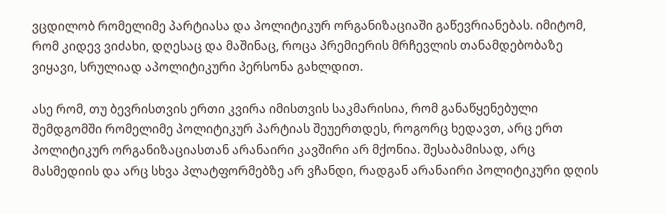ვცდილობ რომელიმე პარტიასა და პოლიტიკურ ორგანიზაციაში გაწევრიანებას. იმიტომ, რომ კიდევ ვიძახი, დღესაც და მაშინაც, როცა პრემიერის მრჩევლის თანამდებობაზე ვიყავი, სრულიად აპოლიტიკური პერსონა გახლდით.

ასე რომ, თუ ბევრისთვის ერთი კვირა იმისთვის საკმარისია, რომ განაწყენებული შემდგომში რომელიმე პოლიტიკურ პარტიას შეუერთდეს, როგორც ხედავთ, არც ერთ პოლიტიკურ ორგანიზაციასთან არანაირი კავშირი არ მქონია. შესაბამისად, არც მასმედიის და არც სხვა პლატფორმებზე არ ვჩანდი, რადგან არანაირი პოლიტიკური დღის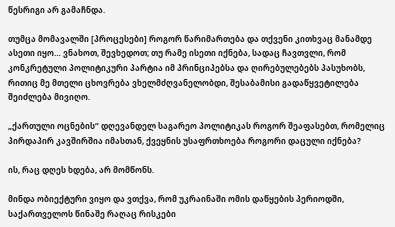წესრიგი არ გამაჩნდა.

თუმცა მომავალში [პროცესები] როგორ წარიმართება და თქვენი კითხვაც მანამდე ასეთი იყო… ვნახოთ, შევხედოთ; თუ რამე ისეთი იქნება, სადაც ჩავთვლი, რომ კონკრეტული პოლიტიკური პარტია იმ პრინციპებსა და ღირებულებებს პასუხობს, რითიც მე მთელი ცხოვრება ვხელმძღვანელობდი, შესაბამისი გადაწყვეტილება შეიძლება მივიღო.

„ქართული ოცნების“ დღევანდელ საგარეო პოლიტიკას როგორ შეაფასებთ, რომელიც პირდაპირ კავშირშია იმასთან, ქვეყნის უსაფრთხოება როგორი დაცული იქნება?

ის, რაც დღეს ხდება, არ მომწონს.

მინდა ობიექტური ვიყო და ვთქვა, რომ უკრაინაში ომის დაწყების პერიოდში, საქართველოს წინაშე რაღაც რისკები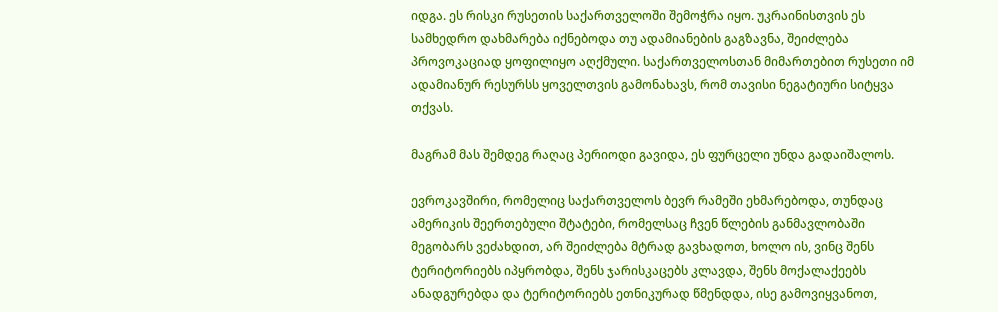იდგა. ეს რისკი რუსეთის საქართველოში შემოჭრა იყო. უკრაინისთვის ეს სამხედრო დახმარება იქნებოდა თუ ადამიანების გაგზავნა, შეიძლება პროვოკაციად ყოფილიყო აღქმული. საქართველოსთან მიმართებით რუსეთი იმ ადამიანურ რესურსს ყოველთვის გამონახავს, რომ თავისი ნეგატიური სიტყვა თქვას.

მაგრამ მას შემდეგ რაღაც პერიოდი გავიდა, ეს ფურცელი უნდა გადაიშალოს.

ევროკავშირი, რომელიც საქართველოს ბევრ რამეში ეხმარებოდა, თუნდაც ამერიკის შეერთებული შტატები, რომელსაც ჩვენ წლების განმავლობაში მეგობარს ვეძახდით, არ შეიძლება მტრად გავხადოთ, ხოლო ის, ვინც შენს ტერიტორიებს იპყრობდა, შენს ჯარისკაცებს კლავდა, შენს მოქალაქეებს ანადგურებდა და ტერიტორიებს ეთნიკურად წმენდდა, ისე გამოვიყვანოთ,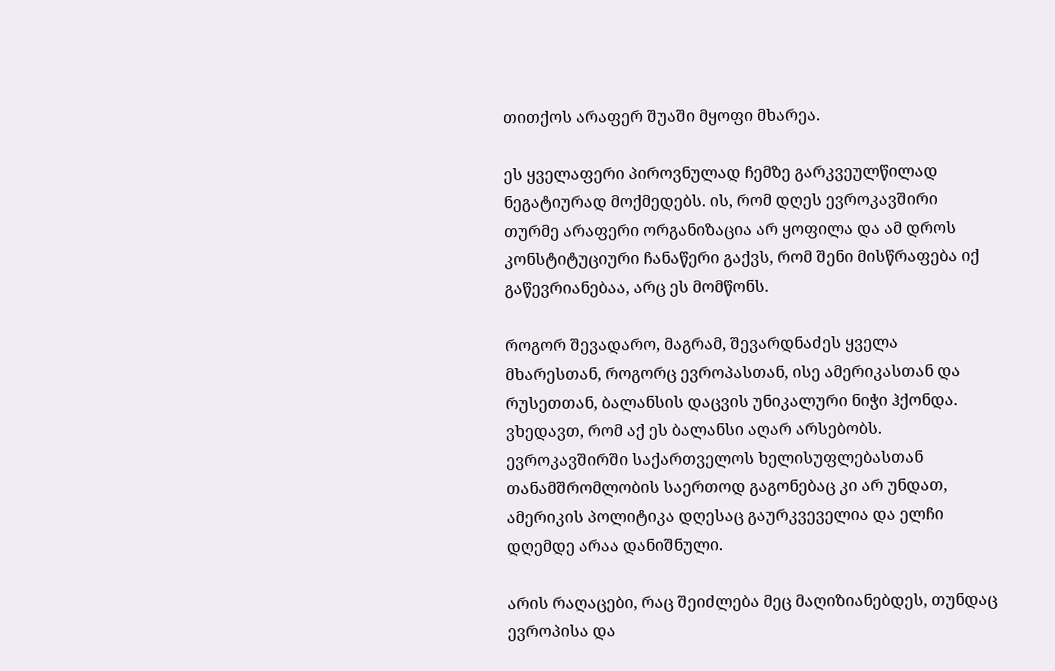თითქოს არაფერ შუაში მყოფი მხარეა.

ეს ყველაფერი პიროვნულად ჩემზე გარკვეულწილად ნეგატიურად მოქმედებს. ის, რომ დღეს ევროკავშირი თურმე არაფერი ორგანიზაცია არ ყოფილა და ამ დროს კონსტიტუციური ჩანაწერი გაქვს, რომ შენი მისწრაფება იქ გაწევრიანებაა, არც ეს მომწონს.

როგორ შევადარო, მაგრამ, შევარდნაძეს ყველა მხარესთან, როგორც ევროპასთან, ისე ამერიკასთან და რუსეთთან, ბალანსის დაცვის უნიკალური ნიჭი ჰქონდა. ვხედავთ, რომ აქ ეს ბალანსი აღარ არსებობს. ევროკავშირში საქართველოს ხელისუფლებასთან თანამშრომლობის საერთოდ გაგონებაც კი არ უნდათ, ამერიკის პოლიტიკა დღესაც გაურკვეველია და ელჩი დღემდე არაა დანიშნული.

არის რაღაცები, რაც შეიძლება მეც მაღიზიანებდეს, თუნდაც ევროპისა და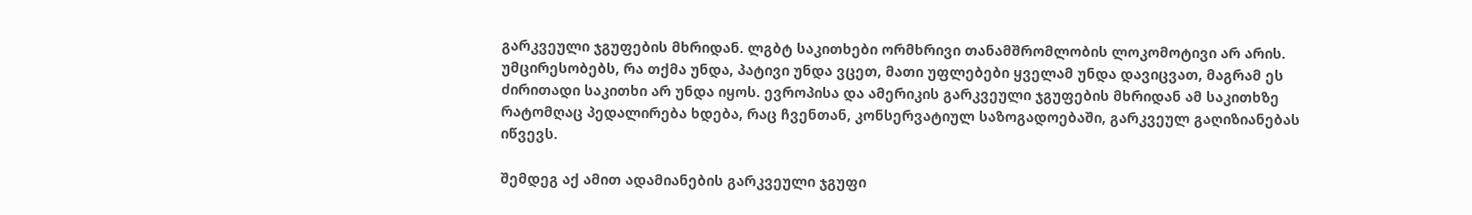გარკვეული ჯგუფების მხრიდან. ლგბტ საკითხები ორმხრივი თანამშრომლობის ლოკომოტივი არ არის. უმცირესობებს, რა თქმა უნდა, პატივი უნდა ვცეთ, მათი უფლებები ყველამ უნდა დავიცვათ, მაგრამ ეს ძირითადი საკითხი არ უნდა იყოს. ევროპისა და ამერიკის გარკვეული ჯგუფების მხრიდან ამ საკითხზე რატომღაც პედალირება ხდება, რაც ჩვენთან, კონსერვატიულ საზოგადოებაში, გარკვეულ გაღიზიანებას იწვევს.

შემდეგ აქ ამით ადამიანების გარკვეული ჯგუფი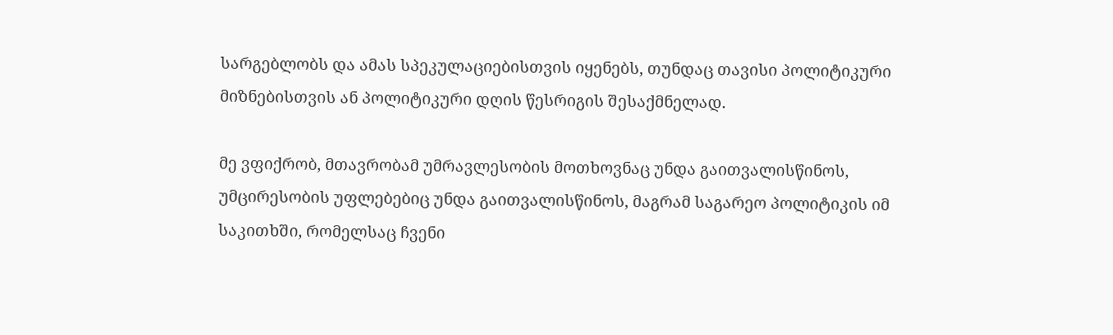სარგებლობს და ამას სპეკულაციებისთვის იყენებს, თუნდაც თავისი პოლიტიკური მიზნებისთვის ან პოლიტიკური დღის წესრიგის შესაქმნელად.

მე ვფიქრობ, მთავრობამ უმრავლესობის მოთხოვნაც უნდა გაითვალისწინოს, უმცირესობის უფლებებიც უნდა გაითვალისწინოს, მაგრამ საგარეო პოლიტიკის იმ საკითხში, რომელსაც ჩვენი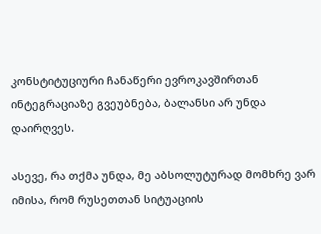კონსტიტუციური ჩანაწერი ევროკავშირთან ინტეგრაციაზე გვეუბნება, ბალანსი არ უნდა დაირღვეს.

ასევე, რა თქმა უნდა, მე აბსოლუტურად მომხრე ვარ იმისა, რომ რუსეთთან სიტუაციის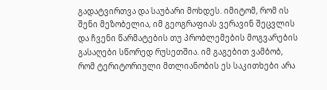გადატვირთვა და საუბარი მოხდეს. იმიტომ, რომ ის შენი მეზობელია, იმ გეოგრაფიას ვერავინ შეცვლის და ჩვენი წარმატების თუ პრობლემების მოგვარების გასაღები სწორედ რუსეთშია. იმ გაგებით ვამბობ, რომ ტერიტორიული მთლიანობის ეს საკითხები არა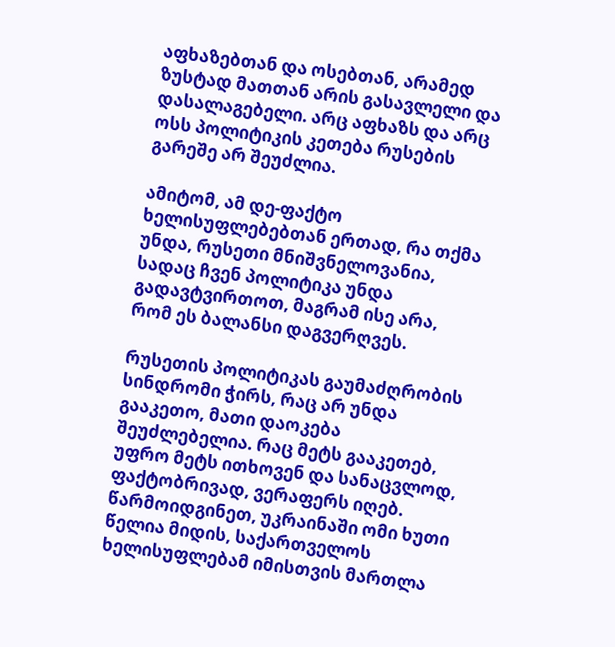აფხაზებთან და ოსებთან, არამედ ზუსტად მათთან არის გასავლელი და დასალაგებელი. არც აფხაზს და არც ოსს პოლიტიკის კეთება რუსების გარეშე არ შეუძლია.

ამიტომ, ამ დე-ფაქტო ხელისუფლებებთან ერთად, რა თქმა უნდა, რუსეთი მნიშვნელოვანია, სადაც ჩვენ პოლიტიკა უნდა გადავტვირთოთ, მაგრამ ისე არა, რომ ეს ბალანსი დაგვერღვეს.

რუსეთის პოლიტიკას გაუმაძღრობის სინდრომი ჭირს, რაც არ უნდა გააკეთო, მათი დაოკება შეუძლებელია. რაც მეტს გააკეთებ, უფრო მეტს ითხოვენ და სანაცვლოდ, ფაქტობრივად, ვერაფერს იღებ. წარმოიდგინეთ, უკრაინაში ომი ხუთი წელია მიდის, საქართველოს ხელისუფლებამ იმისთვის მართლა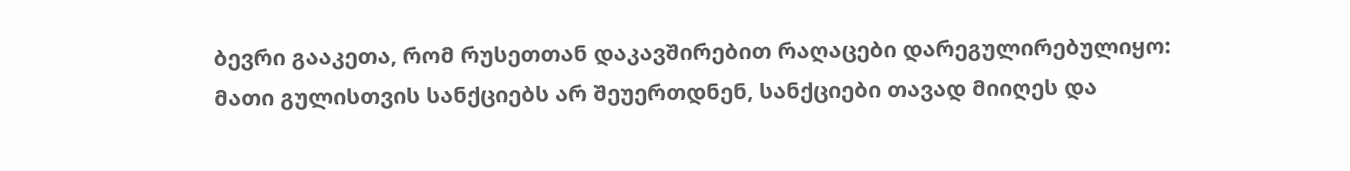ბევრი გააკეთა, რომ რუსეთთან დაკავშირებით რაღაცები დარეგულირებულიყო: მათი გულისთვის სანქციებს არ შეუერთდნენ, სანქციები თავად მიიღეს და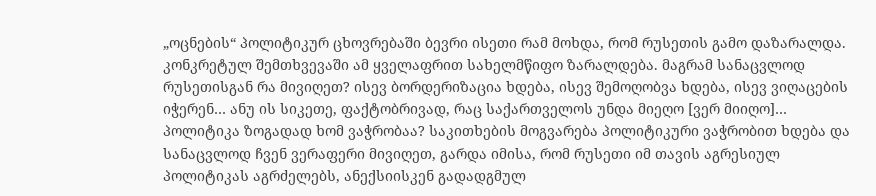„ოცნების“ პოლიტიკურ ცხოვრებაში ბევრი ისეთი რამ მოხდა, რომ რუსეთის გამო დაზარალდა. კონკრეტულ შემთხვევაში ამ ყველაფრით სახელმწიფო ზარალდება. მაგრამ სანაცვლოდ რუსეთისგან რა მივიღეთ? ისევ ბორდერიზაცია ხდება, ისევ შემოღობვა ხდება, ისევ ვიღაცების იჭერენ… ანუ ის სიკეთე, ფაქტობრივად, რაც საქართველოს უნდა მიეღო [ვერ მიიღო]… პოლიტიკა ზოგადად ხომ ვაჭრობაა? საკითხების მოგვარება პოლიტიკური ვაჭრობით ხდება და სანაცვლოდ ჩვენ ვერაფერი მივიღეთ, გარდა იმისა, რომ რუსეთი იმ თავის აგრესიულ პოლიტიკას აგრძელებს, ანექსიისკენ გადადგმულ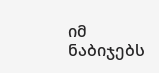იმ ნაბიჯებს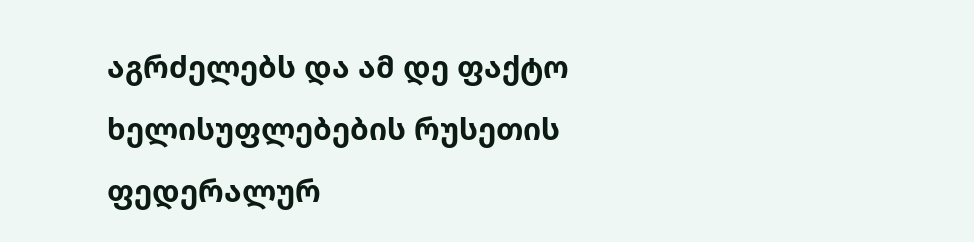აგრძელებს და ამ დე ფაქტო ხელისუფლებების რუსეთის ფედერალურ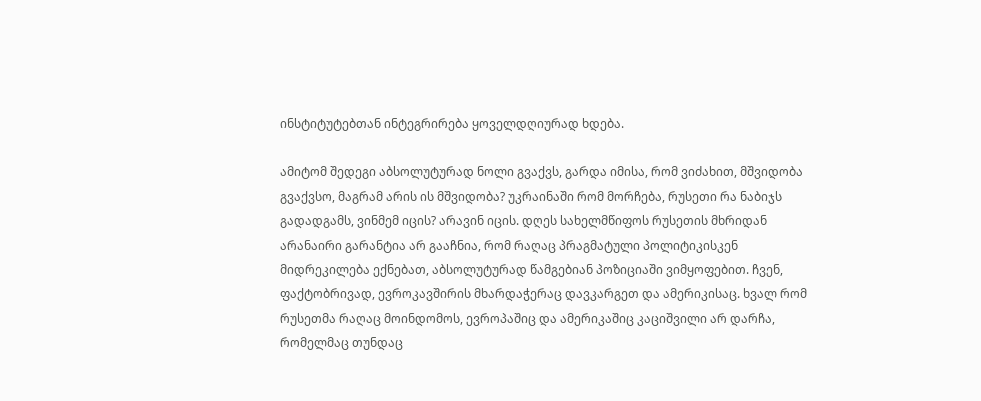ინსტიტუტებთან ინტეგრირება ყოველდღიურად ხდება.

ამიტომ შედეგი აბსოლუტურად ნოლი გვაქვს, გარდა იმისა, რომ ვიძახით, მშვიდობა გვაქვსო, მაგრამ არის ის მშვიდობა? უკრაინაში რომ მორჩება, რუსეთი რა ნაბიჯს გადადგამს, ვინმემ იცის? არავინ იცის. დღეს სახელმწიფოს რუსეთის მხრიდან არანაირი გარანტია არ გააჩნია, რომ რაღაც პრაგმატული პოლიტიკისკენ მიდრეკილება ექნებათ, აბსოლუტურად წამგებიან პოზიციაში ვიმყოფებით. ჩვენ, ფაქტობრივად, ევროკავშირის მხარდაჭერაც დავკარგეთ და ამერიკისაც. ხვალ რომ რუსეთმა რაღაც მოინდომოს, ევროპაშიც და ამერიკაშიც კაციშვილი არ დარჩა, რომელმაც თუნდაც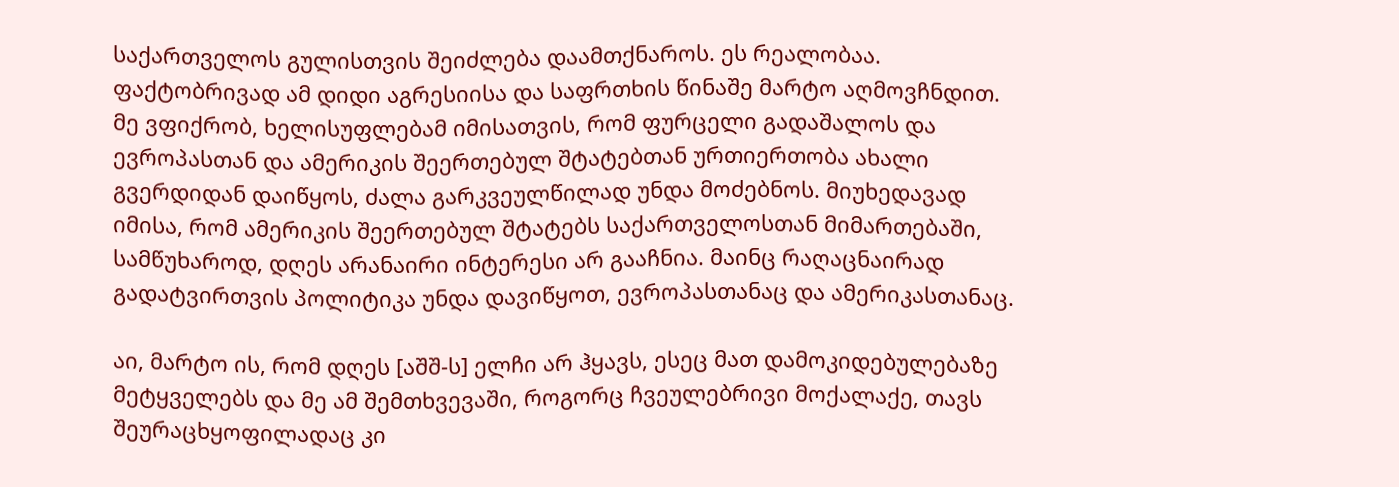საქართველოს გულისთვის შეიძლება დაამთქნაროს. ეს რეალობაა. ფაქტობრივად ამ დიდი აგრესიისა და საფრთხის წინაშე მარტო აღმოვჩნდით. მე ვფიქრობ, ხელისუფლებამ იმისათვის, რომ ფურცელი გადაშალოს და ევროპასთან და ამერიკის შეერთებულ შტატებთან ურთიერთობა ახალი გვერდიდან დაიწყოს, ძალა გარკვეულწილად უნდა მოძებნოს. მიუხედავად იმისა, რომ ამერიკის შეერთებულ შტატებს საქართველოსთან მიმართებაში, სამწუხაროდ, დღეს არანაირი ინტერესი არ გააჩნია. მაინც რაღაცნაირად გადატვირთვის პოლიტიკა უნდა დავიწყოთ, ევროპასთანაც და ამერიკასთანაც.

აი, მარტო ის, რომ დღეს [აშშ-ს] ელჩი არ ჰყავს, ესეც მათ დამოკიდებულებაზე მეტყველებს და მე ამ შემთხვევაში, როგორც ჩვეულებრივი მოქალაქე, თავს შეურაცხყოფილადაც კი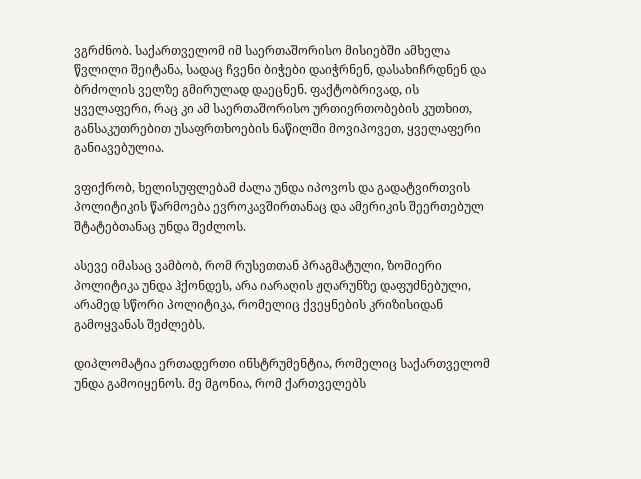ვგრძნობ. საქართველომ იმ საერთაშორისო მისიებში ამხელა წვლილი შეიტანა, სადაც ჩვენი ბიჭები დაიჭრნენ, დასახიჩრდნენ და ბრძოლის ველზე გმირულად დაეცნენ. ფაქტობრივად, ის ყველაფერი, რაც კი ამ საერთაშორისო ურთიერთობების კუთხით, განსაკუთრებით უსაფრთხოების ნაწილში მოვიპოვეთ, ყველაფერი განიავებულია.

ვფიქრობ, ხელისუფლებამ ძალა უნდა იპოვოს და გადატვირთვის პოლიტიკის წარმოება ევროკავშირთანაც და ამერიკის შეერთებულ შტატებთანაც უნდა შეძლოს.

ასევე იმასაც ვამბობ, რომ რუსეთთან პრაგმატული, ზომიერი პოლიტიკა უნდა ჰქონდეს, არა იარაღის ჟღარუნზე დაფუძნებული, არამედ სწორი პოლიტიკა, რომელიც ქვეყნების კრიზისიდან გამოყვანას შეძლებს.

დიპლომატია ერთადერთი ინსტრუმენტია, რომელიც საქართველომ უნდა გამოიყენოს. მე მგონია, რომ ქართველებს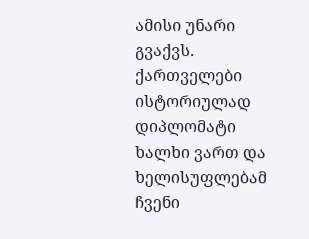ამისი უნარი გვაქვს. ქართველები ისტორიულად დიპლომატი ხალხი ვართ და ხელისუფლებამ ჩვენი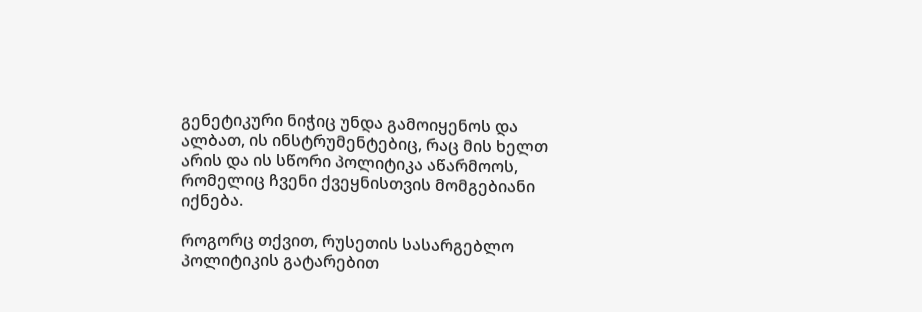გენეტიკური ნიჭიც უნდა გამოიყენოს და ალბათ, ის ინსტრუმენტებიც, რაც მის ხელთ არის და ის სწორი პოლიტიკა აწარმოოს, რომელიც ჩვენი ქვეყნისთვის მომგებიანი იქნება.

როგორც თქვით, რუსეთის სასარგებლო პოლიტიკის გატარებით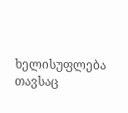ხელისუფლება თავსაც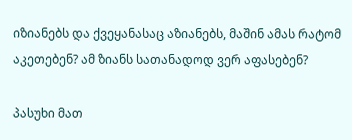იზიანებს და ქვეყანასაც აზიანებს, მაშინ ამას რატომ აკეთებენ? ამ ზიანს სათანადოდ ვერ აფასებენ?

პასუხი მათ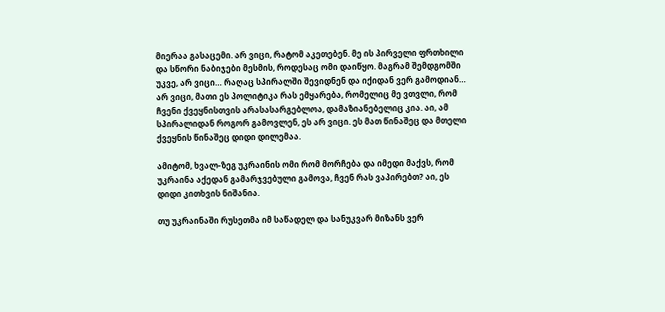მიერაა გასაცემი. არ ვიცი, რატომ აკეთებენ. მე ის პირველი ფრთხილი და სწორი ნაბიჯები მესმის, როდესაც ომი დაიწყო. მაგრამ შემდგომში უკვე, არ ვიცი… რაღაც სპირალში შევიდნენ და იქიდან ვერ გამოდიან… არ ვიცი, მათი ეს პოლიტიკა რას ემყარება, რომელიც მე ვთვლი, რომ ჩვენი ქვეყნისთვის არასასარგებლოა, დამაზიანებელიც კია. აი, ამ სპირალიდან როგორ გამოვლენ, ეს არ ვიცი. ეს მათ წინაშეც და მთელი ქვეყნის წინაშეც დიდი დილემაა.

ამიტომ, ხვალ-ზეგ უკრაინის ომი რომ მორჩება და იმედი მაქვს, რომ უკრაინა აქედან გამარჯვებული გამოვა, ჩვენ რას ვაპირებთ? აი, ეს დიდი კითხვის ნიშანია.

თუ უკრაინაში რუსეთმა იმ საწადელ და სანუკვარ მიზანს ვერ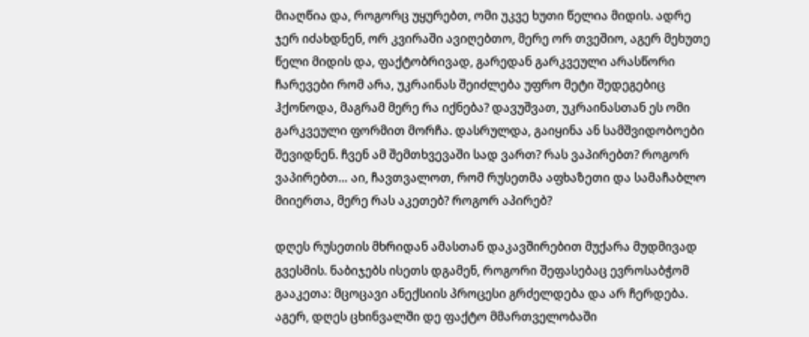მიაღწია და, როგორც უყურებთ, ომი უკვე ხუთი წელია მიდის. ადრე ჯერ იძახდნენ, ორ კვირაში ავიღებთო, მერე ორ თვეშიო, აგერ მეხუთე წელი მიდის და, ფაქტობრივად, გარედან გარკვეული არასწორი ჩარევები რომ არა, უკრაინას შეიძლება უფრო მეტი შედეგებიც ჰქონოდა, მაგრამ მერე რა იქნება? დავუშვათ, უკრაინასთან ეს ომი გარკვეული ფორმით მორჩა. დასრულდა, გაიყინა ან სამშვიდობოები შევიდნენ. ჩვენ ამ შემთხვევაში სად ვართ? რას ვაპირებთ? როგორ ვაპირებთ… აი, ჩავთვალოთ, რომ რუსეთმა აფხაზეთი და სამაჩაბლო მიიერთა, მერე რას აკეთებ? როგორ აპირებ?

დღეს რუსეთის მხრიდან ამასთან დაკავშირებით მუქარა მუდმივად გვესმის. ნაბიჯებს ისეთს დგამენ, როგორი შეფასებაც ევროსაბჭომ გააკეთა: მცოცავი ანექსიის პროცესი გრძელდება და არ ჩერდება. აგერ, დღეს ცხინვალში დე ფაქტო მმართველობაში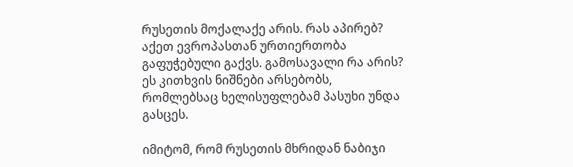რუსეთის მოქალაქე არის. რას აპირებ? აქეთ ევროპასთან ურთიერთობა გაფუჭებული გაქვს. გამოსავალი რა არის? ეს კითხვის ნიშნები არსებობს, რომლებსაც ხელისუფლებამ პასუხი უნდა გასცეს.

იმიტომ, რომ რუსეთის მხრიდან ნაბიჯი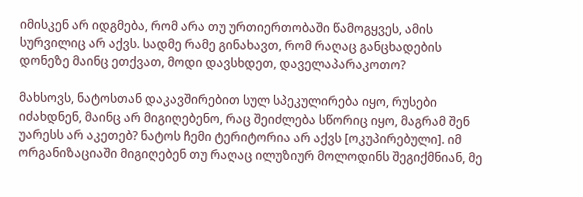იმისკენ არ იდგმება, რომ არა თუ ურთიერთობაში წამოგყვეს, ამის სურვილიც არ აქვს. სადმე რამე გინახავთ, რომ რაღაც განცხადების დონეზე მაინც ეთქვათ, მოდი დავსხდეთ, დაველაპარაკოთო?

მახსოვს, ნატოსთან დაკავშირებით სულ სპეკულირება იყო, რუსები იძახდნენ, მაინც არ მიგიღებენო, რაც შეიძლება სწორიც იყო, მაგრამ შენ უარესს არ აკეთებ? ნატოს ჩემი ტერიტორია არ აქვს [ოკუპირებული]. იმ ორგანიზაციაში მიგიღებენ თუ რაღაც ილუზიურ მოლოდინს შეგიქმნიან, მე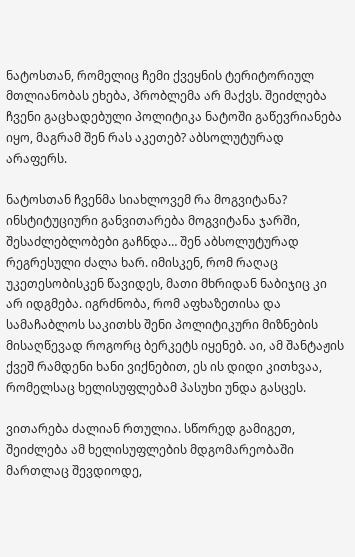ნატოსთან, რომელიც ჩემი ქვეყნის ტერიტორიულ მთლიანობას ეხება, პრობლემა არ მაქვს. შეიძლება ჩვენი გაცხადებული პოლიტიკა ნატოში გაწევრიანება იყო, მაგრამ შენ რას აკეთებ? აბსოლუტურად არაფერს.

ნატოსთან ჩვენმა სიახლოვემ რა მოგვიტანა? ინსტიტუციური განვითარება მოგვიტანა ჯარში, შესაძლებლობები გაჩნდა… შენ აბსოლუტურად რეგრესული ძალა ხარ. იმისკენ, რომ რაღაც უკეთესობისკენ წავიდეს, მათი მხრიდან ნაბიჯიც კი არ იდგმება. იგრძნობა, რომ აფხაზეთისა და სამაჩაბლოს საკითხს შენი პოლიტიკური მიზნების მისაღწევად როგორც ბერკეტს იყენებ. აი, ამ შანტაჟის ქვეშ რამდენი ხანი ვიქნებით, ეს ის დიდი კითხვაა, რომელსაც ხელისუფლებამ პასუხი უნდა გასცეს.

ვითარება ძალიან რთულია. სწორედ გამიგეთ, შეიძლება ამ ხელისუფლების მდგომარეობაში მართლაც შევდიოდე,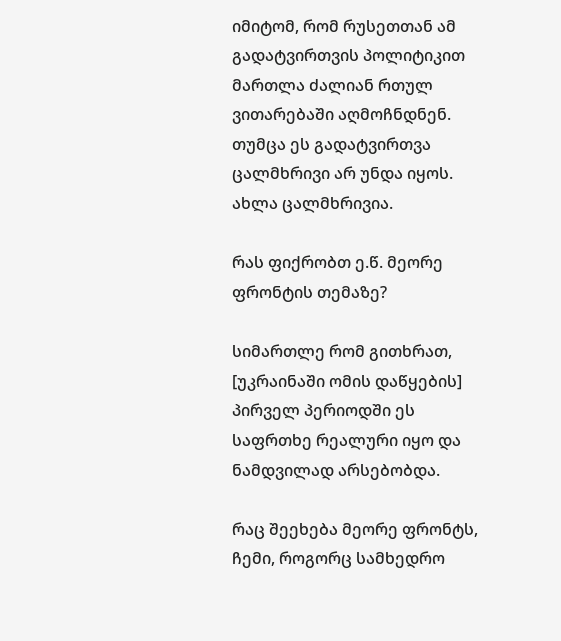იმიტომ, რომ რუსეთთან ამ გადატვირთვის პოლიტიკით მართლა ძალიან რთულ ვითარებაში აღმოჩნდნენ. თუმცა ეს გადატვირთვა ცალმხრივი არ უნდა იყოს. ახლა ცალმხრივია.

რას ფიქრობთ ე.წ. მეორე ფრონტის თემაზე?

სიმართლე რომ გითხრათ, [უკრაინაში ომის დაწყების] პირველ პერიოდში ეს საფრთხე რეალური იყო და ნამდვილად არსებობდა.

რაც შეეხება მეორე ფრონტს, ჩემი, როგორც სამხედრო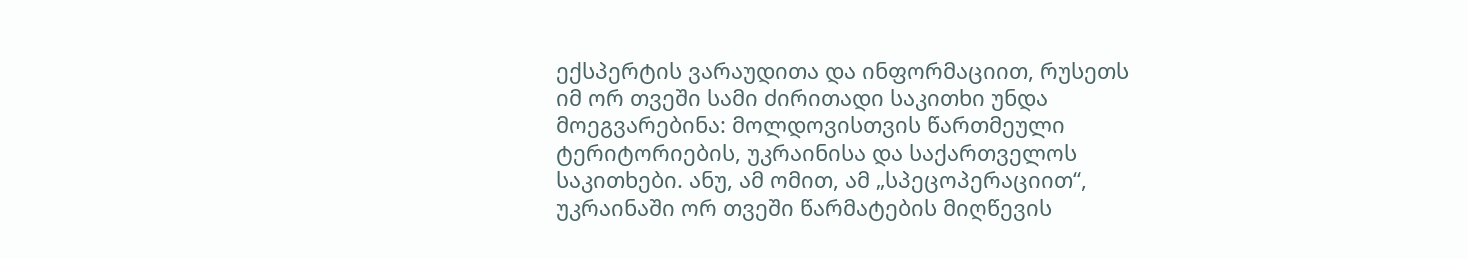ექსპერტის ვარაუდითა და ინფორმაციით, რუსეთს იმ ორ თვეში სამი ძირითადი საკითხი უნდა მოეგვარებინა: მოლდოვისთვის წართმეული ტერიტორიების, უკრაინისა და საქართველოს საკითხები. ანუ, ამ ომით, ამ „სპეცოპერაციით“, უკრაინაში ორ თვეში წარმატების მიღწევის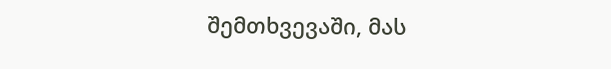შემთხვევაში, მას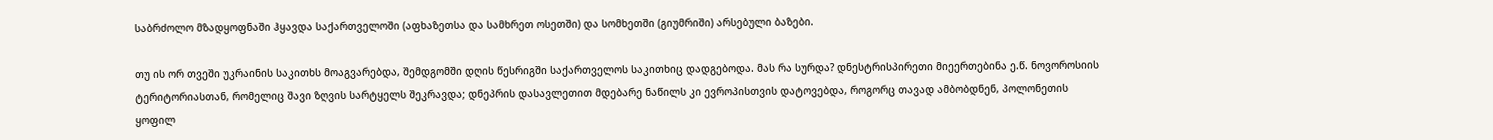საბრძოლო მზადყოფნაში ჰყავდა საქართველოში (აფხაზეთსა და სამხრეთ ოსეთში) და სომხეთში (გიუმრიში) არსებული ბაზები.

თუ ის ორ თვეში უკრაინის საკითხს მოაგვარებდა, შემდგომში დღის წესრიგში საქართველოს საკითხიც დადგებოდა. მას რა სურდა? დნესტრისპირეთი მიეერთებინა ე.წ. ნოვოროსიის ტერიტორიასთან, რომელიც შავი ზღვის სარტყელს შეკრავდა; დნეპრის დასავლეთით მდებარე ნაწილს კი ევროპისთვის დატოვებდა, როგორც თავად ამბობდნენ, პოლონეთის ყოფილ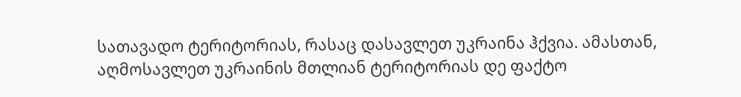სათავადო ტერიტორიას, რასაც დასავლეთ უკრაინა ჰქვია. ამასთან, აღმოსავლეთ უკრაინის მთლიან ტერიტორიას დე ფაქტო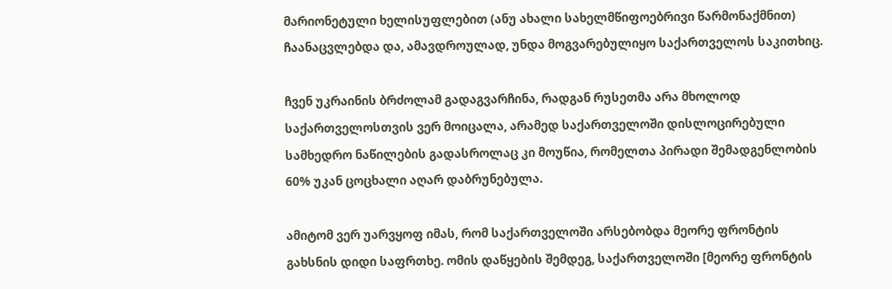მარიონეტული ხელისუფლებით (ანუ ახალი სახელმწიფოებრივი წარმონაქმნით) ჩაანაცვლებდა და, ამავდროულად, უნდა მოგვარებულიყო საქართველოს საკითხიც.

ჩვენ უკრაინის ბრძოლამ გადაგვარჩინა, რადგან რუსეთმა არა მხოლოდ საქართველოსთვის ვერ მოიცალა, არამედ საქართველოში დისლოცირებული სამხედრო ნაწილების გადასროლაც კი მოუწია, რომელთა პირადი შემადგენლობის 60% უკან ცოცხალი აღარ დაბრუნებულა.

ამიტომ ვერ უარვყოფ იმას, რომ საქართველოში არსებობდა მეორე ფრონტის გახსნის დიდი საფრთხე. ომის დაწყების შემდეგ, საქართველოში [მეორე ფრონტის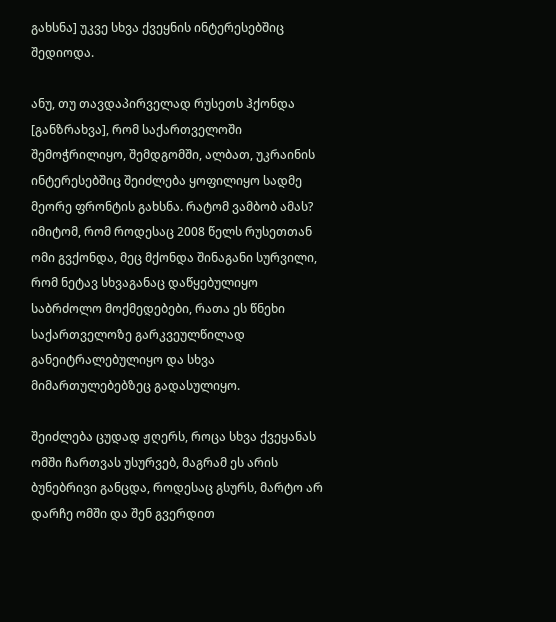გახსნა] უკვე სხვა ქვეყნის ინტერესებშიც შედიოდა.

ანუ, თუ თავდაპირველად რუსეთს ჰქონდა [განზრახვა], რომ საქართველოში შემოჭრილიყო, შემდგომში, ალბათ, უკრაინის ინტერესებშიც შეიძლება ყოფილიყო სადმე მეორე ფრონტის გახსნა. რატომ ვამბობ ამას? იმიტომ, რომ როდესაც 2008 წელს რუსეთთან ომი გვქონდა, მეც მქონდა შინაგანი სურვილი, რომ ნეტავ სხვაგანაც დაწყებულიყო საბრძოლო მოქმედებები, რათა ეს წნეხი საქართველოზე გარკვეულწილად განეიტრალებულიყო და სხვა მიმართულებებზეც გადასულიყო.

შეიძლება ცუდად ჟღერს, როცა სხვა ქვეყანას ომში ჩართვას უსურვებ, მაგრამ ეს არის ბუნებრივი განცდა, როდესაც გსურს, მარტო არ დარჩე ომში და შენ გვერდით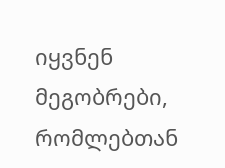იყვნენ მეგობრები, რომლებთან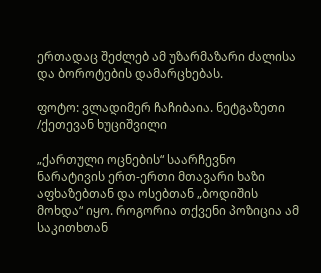ერთადაც შეძლებ ამ უზარმაზარი ძალისა და ბოროტების დამარცხებას.

ფოტო: ვლადიმერ ჩაჩიბაია. ნეტგაზეთი /ქეთევან ხუციშვილი

„ქართული ოცნების“ საარჩევნო ნარატივის ერთ-ერთი მთავარი ხაზი აფხაზებთან და ოსებთან „ბოდიშის მოხდა“ იყო. როგორია თქვენი პოზიცია ამ საკითხთან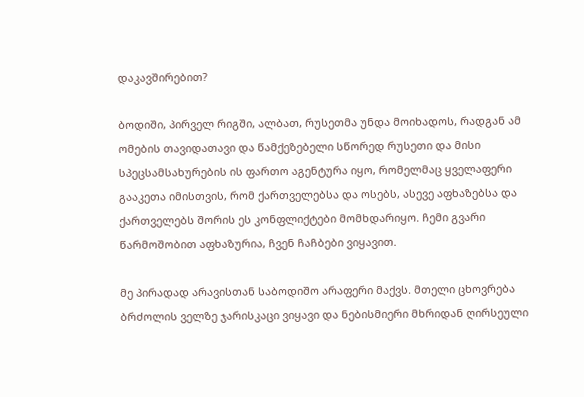დაკავშირებით?

ბოდიში, პირველ რიგში, ალბათ, რუსეთმა უნდა მოიხადოს, რადგან ამ ომების თავიდათავი და წამქეზებელი სწორედ რუსეთი და მისი სპეცსამსახურების ის ფართო აგენტურა იყო, რომელმაც ყველაფერი გააკეთა იმისთვის, რომ ქართველებსა და ოსებს, ასევე აფხაზებსა და ქართველებს შორის ეს კონფლიქტები მომხდარიყო. ჩემი გვარი წარმოშობით აფხაზურია, ჩვენ ჩაჩბები ვიყავით.

მე პირადად არავისთან საბოდიშო არაფერი მაქვს. მთელი ცხოვრება ბრძოლის ველზე ჯარისკაცი ვიყავი და ნებისმიერი მხრიდან ღირსეული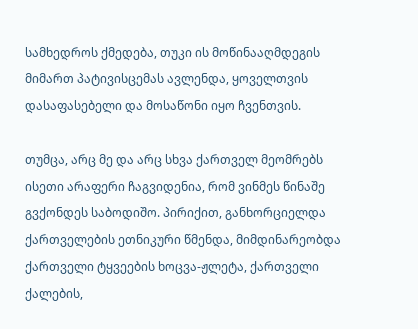სამხედროს ქმედება, თუკი ის მოწინააღმდეგის მიმართ პატივისცემას ავლენდა, ყოველთვის დასაფასებელი და მოსაწონი იყო ჩვენთვის.

თუმცა, არც მე და არც სხვა ქართველ მეომრებს ისეთი არაფერი ჩაგვიდენია, რომ ვინმეს წინაშე გვქონდეს საბოდიშო. პირიქით, განხორციელდა ქართველების ეთნიკური წმენდა, მიმდინარეობდა ქართველი ტყვეების ხოცვა-ჟლეტა, ქართველი ქალების,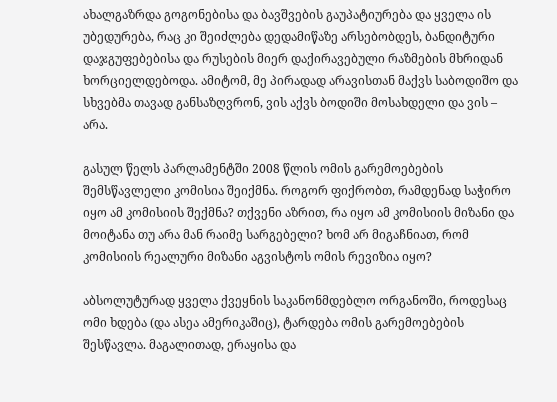ახალგაზრდა გოგონებისა და ბავშვების გაუპატიურება და ყველა ის უბედურება, რაც კი შეიძლება დედამიწაზე არსებობდეს, ბანდიტური დაჯგუფებებისა და რუსების მიერ დაქირავებული რაზმების მხრიდან ხორციელდებოდა. ამიტომ, მე პირადად არავისთან მაქვს საბოდიშო და სხვებმა თავად განსაზღვრონ, ვის აქვს ბოდიში მოსახდელი და ვის – არა.

გასულ წელს პარლამენტში 2008 წლის ომის გარემოებების შემსწავლელი კომისია შეიქმნა. როგორ ფიქრობთ, რამდენად საჭირო იყო ამ კომისიის შექმნა? თქვენი აზრით, რა იყო ამ კომისიის მიზანი და მოიტანა თუ არა მან რაიმე სარგებელი? ხომ არ მიგაჩნიათ, რომ კომისიის რეალური მიზანი აგვისტოს ომის რევიზია იყო?

აბსოლუტურად ყველა ქვეყნის საკანონმდებლო ორგანოში, როდესაც ომი ხდება (და ასეა ამერიკაშიც), ტარდება ომის გარემოებების შესწავლა. მაგალითად, ერაყისა და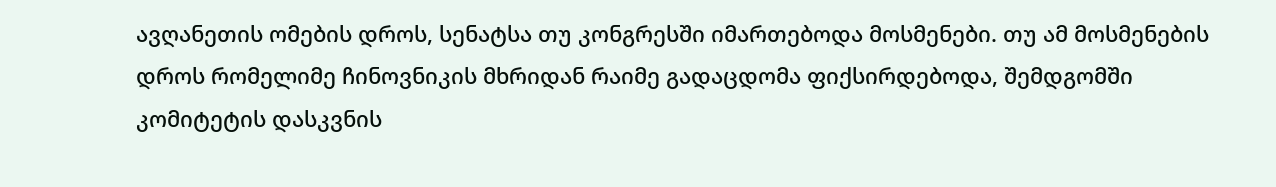ავღანეთის ომების დროს, სენატსა თუ კონგრესში იმართებოდა მოსმენები. თუ ამ მოსმენების დროს რომელიმე ჩინოვნიკის მხრიდან რაიმე გადაცდომა ფიქსირდებოდა, შემდგომში კომიტეტის დასკვნის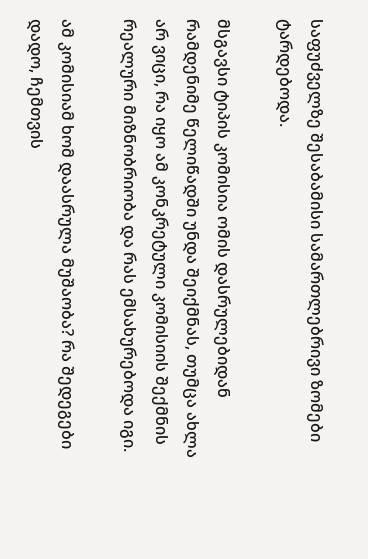საფუძველზე შესაბამისი სამართლებრივი ზომები ტარდებოდა.

მსგავსი ტიპის კომისია ომის დასრულებიდან რამდენიმე წელიწადში უნდა შეიქმნას, თუმცა ახლა არ ვიცი, რა იყო ამ კონკრეტული კომისიის შექმნის რეალური მიზნობრიობა და რას ემსახურებოდა იგი.

ამ კომისიამ ხომ დაასრულა მუშაობა? რა შედეგები დადო, ჩემთვის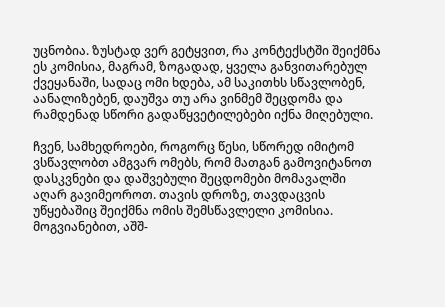უცნობია. ზუსტად ვერ გეტყვით, რა კონტექსტში შეიქმნა ეს კომისია, მაგრამ, ზოგადად, ყველა განვითარებულ ქვეყანაში, სადაც ომი ხდება, ამ საკითხს სწავლობენ, აანალიზებენ, დაუშვა თუ არა ვინმემ შეცდომა და რამდენად სწორი გადაწყვეტილებები იქნა მიღებული.

ჩვენ, სამხედროები, როგორც წესი, სწორედ იმიტომ ვსწავლობთ ამგვარ ომებს, რომ მათგან გამოვიტანოთ დასკვნები და დაშვებული შეცდომები მომავალში აღარ გავიმეოროთ. თავის დროზე, თავდაცვის უწყებაშიც შეიქმნა ომის შემსწავლელი კომისია. მოგვიანებით, აშშ-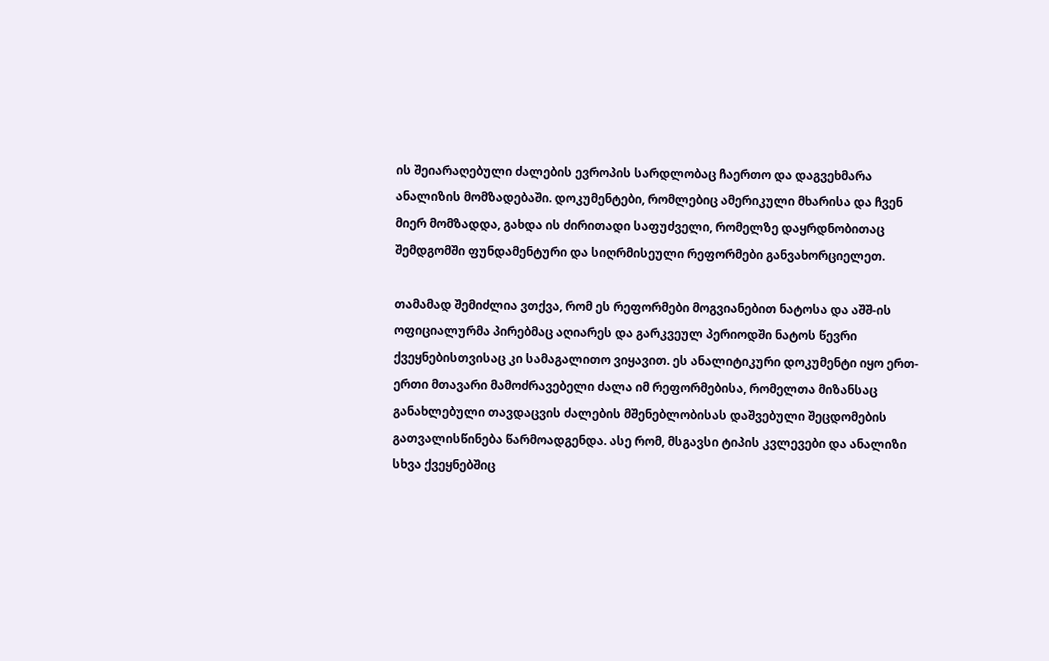ის შეიარაღებული ძალების ევროპის სარდლობაც ჩაერთო და დაგვეხმარა ანალიზის მომზადებაში. დოკუმენტები, რომლებიც ამერიკული მხარისა და ჩვენ მიერ მომზადდა, გახდა ის ძირითადი საფუძველი, რომელზე დაყრდნობითაც შემდგომში ფუნდამენტური და სიღრმისეული რეფორმები განვახორციელეთ.

თამამად შემიძლია ვთქვა, რომ ეს რეფორმები მოგვიანებით ნატოსა და აშშ-ის ოფიციალურმა პირებმაც აღიარეს და გარკვეულ პერიოდში ნატოს წევრი ქვეყნებისთვისაც კი სამაგალითო ვიყავით. ეს ანალიტიკური დოკუმენტი იყო ერთ-ერთი მთავარი მამოძრავებელი ძალა იმ რეფორმებისა, რომელთა მიზანსაც განახლებული თავდაცვის ძალების მშენებლობისას დაშვებული შეცდომების გათვალისწინება წარმოადგენდა. ასე რომ, მსგავსი ტიპის კვლევები და ანალიზი სხვა ქვეყნებშიც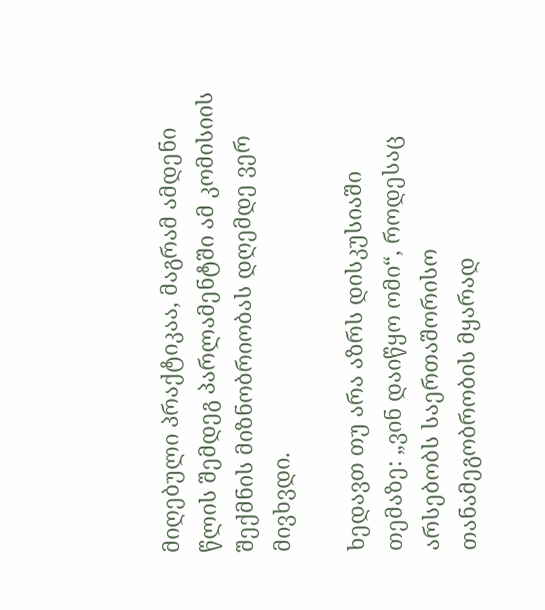მიღებული პრაქტიკაა, მაგრამ ამდენი წლის შემდეგ პარლამენტში ამ კომისიის შექმნის მიზნობრიობას დღემდე ვერ მივხვდი.

ხედავთ თუ არა აზრს დისკუსიაში თემაზე: „ვინ დაიწყო ომი“, როდესაც არსებობს საერთაშორისო თანამეგობრობის მყარად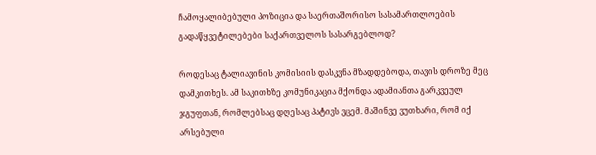ჩამოყალიბებული პოზიცია და საერთაშორისო სასამართლოების გადაწყვეტილებები საქართველოს სასარგებლოდ?

როდესაც ტალიავინის კომისიის დასკვნა მზადდებოდა, თავის დროზე მეც დამკითხეს. ამ საკითხზე კომუნიკაცია მქონდა ადამიანთა გარკვეულ ჯგუფთან, რომლებსაც დღესაც პატივს ვცემ. მაშინვე ვუთხარი, რომ იქ არსებული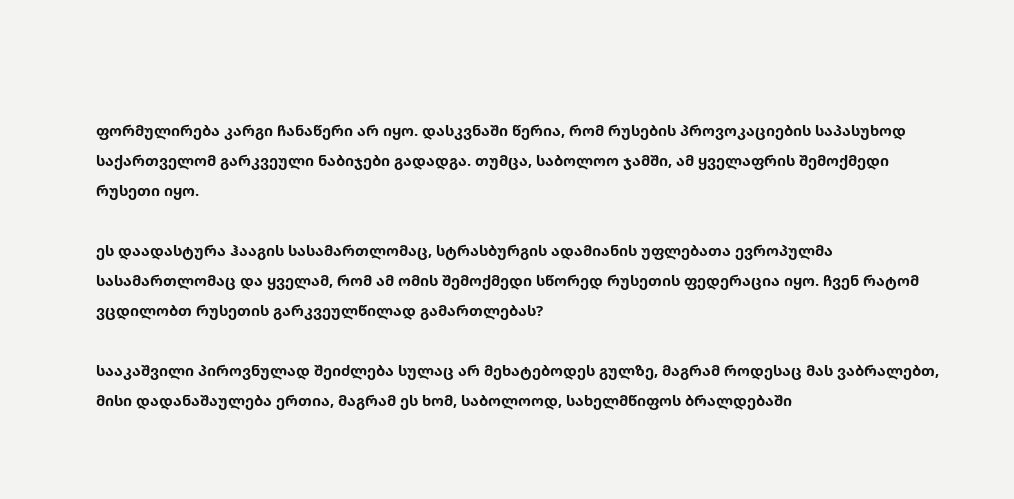ფორმულირება კარგი ჩანაწერი არ იყო. დასკვნაში წერია, რომ რუსების პროვოკაციების საპასუხოდ საქართველომ გარკვეული ნაბიჯები გადადგა. თუმცა, საბოლოო ჯამში, ამ ყველაფრის შემოქმედი რუსეთი იყო.

ეს დაადასტურა ჰააგის სასამართლომაც, სტრასბურგის ადამიანის უფლებათა ევროპულმა სასამართლომაც და ყველამ, რომ ამ ომის შემოქმედი სწორედ რუსეთის ფედერაცია იყო. ჩვენ რატომ ვცდილობთ რუსეთის გარკვეულწილად გამართლებას?

სააკაშვილი პიროვნულად შეიძლება სულაც არ მეხატებოდეს გულზე, მაგრამ როდესაც მას ვაბრალებთ, მისი დადანაშაულება ერთია, მაგრამ ეს ხომ, საბოლოოდ, სახელმწიფოს ბრალდებაში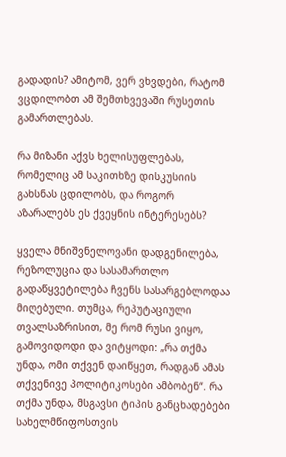გადადის? ამიტომ, ვერ ვხვდები, რატომ ვცდილობთ ამ შემთხვევაში რუსეთის გამართლებას.

რა მიზანი აქვს ხელისუფლებას, რომელიც ამ საკითხზე დისკუსიის გახსნას ცდილობს, და როგორ აზარალებს ეს ქვეყნის ინტერესებს?

ყველა მნიშვნელოვანი დადგენილება, რეზოლუცია და სასამართლო გადაწყვეტილება ჩვენს სასარგებლოდაა მიღებული. თუმცა, რეპუტაციული თვალსაზრისით, მე რომ რუსი ვიყო, გამოვიდოდი და ვიტყოდი: „რა თქმა უნდა, ომი თქვენ დაიწყეთ, რადგან ამას თქვენივე პოლიტიკოსები ამბობენ“. რა თქმა უნდა, მსგავსი ტიპის განცხადებები სახელმწიფოსთვის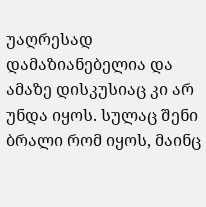უაღრესად დამაზიანებელია და ამაზე დისკუსიაც კი არ უნდა იყოს. სულაც შენი ბრალი რომ იყოს, მაინც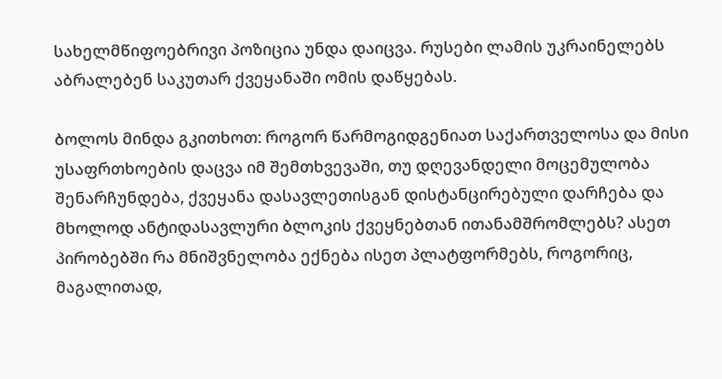სახელმწიფოებრივი პოზიცია უნდა დაიცვა. რუსები ლამის უკრაინელებს აბრალებენ საკუთარ ქვეყანაში ომის დაწყებას.

ბოლოს მინდა გკითხოთ: როგორ წარმოგიდგენიათ საქართველოსა და მისი უსაფრთხოების დაცვა იმ შემთხვევაში, თუ დღევანდელი მოცემულობა შენარჩუნდება, ქვეყანა დასავლეთისგან დისტანცირებული დარჩება და მხოლოდ ანტიდასავლური ბლოკის ქვეყნებთან ითანამშრომლებს? ასეთ პირობებში რა მნიშვნელობა ექნება ისეთ პლატფორმებს, როგორიც, მაგალითად,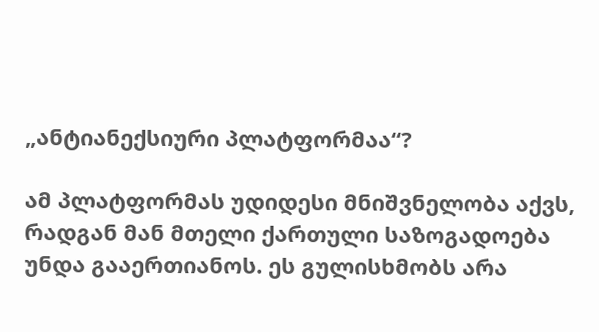„ანტიანექსიური პლატფორმაა“?

ამ პლატფორმას უდიდესი მნიშვნელობა აქვს, რადგან მან მთელი ქართული საზოგადოება უნდა გააერთიანოს. ეს გულისხმობს არა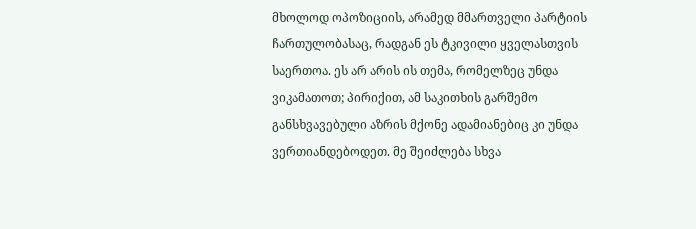მხოლოდ ოპოზიციის, არამედ მმართველი პარტიის ჩართულობასაც, რადგან ეს ტკივილი ყველასთვის საერთოა. ეს არ არის ის თემა, რომელზეც უნდა ვიკამათოთ; პირიქით, ამ საკითხის გარშემო განსხვავებული აზრის მქონე ადამიანებიც კი უნდა ვერთიანდებოდეთ. მე შეიძლება სხვა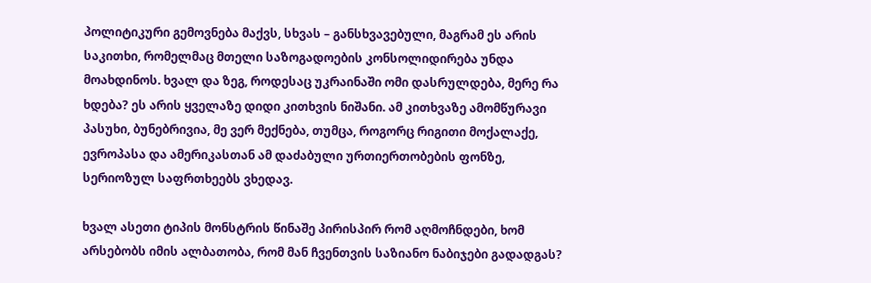პოლიტიკური გემოვნება მაქვს, სხვას – განსხვავებული, მაგრამ ეს არის საკითხი, რომელმაც მთელი საზოგადოების კონსოლიდირება უნდა მოახდინოს. ხვალ და ზეგ, როდესაც უკრაინაში ომი დასრულდება, მერე რა ხდება? ეს არის ყველაზე დიდი კითხვის ნიშანი. ამ კითხვაზე ამომწურავი პასუხი, ბუნებრივია, მე ვერ მექნება, თუმცა, როგორც რიგითი მოქალაქე, ევროპასა და ამერიკასთან ამ დაძაბული ურთიერთობების ფონზე, სერიოზულ საფრთხეებს ვხედავ.

ხვალ ასეთი ტიპის მონსტრის წინაშე პირისპირ რომ აღმოჩნდები, ხომ არსებობს იმის ალბათობა, რომ მან ჩვენთვის საზიანო ნაბიჯები გადადგას?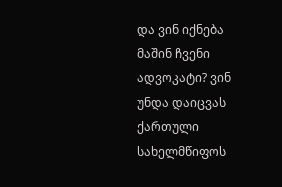და ვინ იქნება მაშინ ჩვენი ადვოკატი? ვინ უნდა დაიცვას ქართული სახელმწიფოს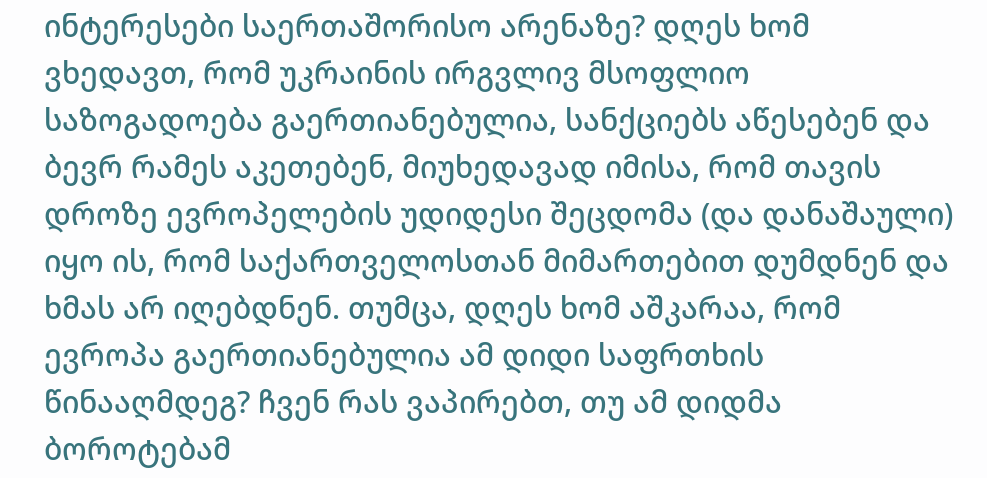ინტერესები საერთაშორისო არენაზე? დღეს ხომ ვხედავთ, რომ უკრაინის ირგვლივ მსოფლიო საზოგადოება გაერთიანებულია, სანქციებს აწესებენ და ბევრ რამეს აკეთებენ, მიუხედავად იმისა, რომ თავის დროზე ევროპელების უდიდესი შეცდომა (და დანაშაული) იყო ის, რომ საქართველოსთან მიმართებით დუმდნენ და ხმას არ იღებდნენ. თუმცა, დღეს ხომ აშკარაა, რომ ევროპა გაერთიანებულია ამ დიდი საფრთხის წინააღმდეგ? ჩვენ რას ვაპირებთ, თუ ამ დიდმა ბოროტებამ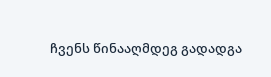ჩვენს წინააღმდეგ გადადგა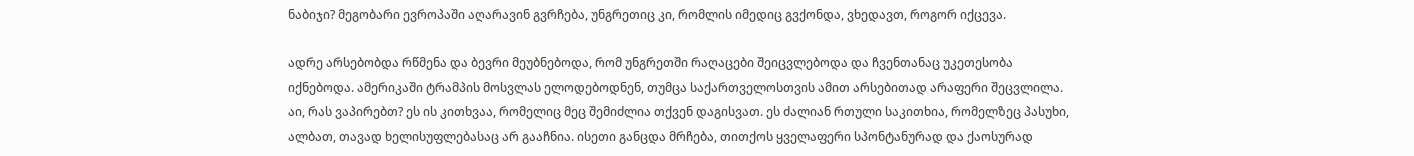ნაბიჯი? მეგობარი ევროპაში აღარავინ გვრჩება, უნგრეთიც კი, რომლის იმედიც გვქონდა, ვხედავთ, როგორ იქცევა.

ადრე არსებობდა რწმენა და ბევრი მეუბნებოდა, რომ უნგრეთში რაღაცები შეიცვლებოდა და ჩვენთანაც უკეთესობა იქნებოდა. ამერიკაში ტრამპის მოსვლას ელოდებოდნენ, თუმცა საქართველოსთვის ამით არსებითად არაფერი შეცვლილა. აი, რას ვაპირებთ? ეს ის კითხვაა, რომელიც მეც შემიძლია თქვენ დაგისვათ. ეს ძალიან რთული საკითხია, რომელზეც პასუხი, ალბათ, თავად ხელისუფლებასაც არ გააჩნია. ისეთი განცდა მრჩება, თითქოს ყველაფერი სპონტანურად და ქაოსურად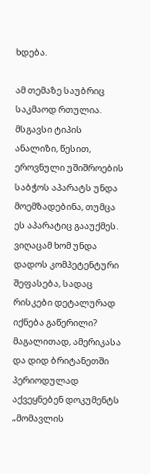ხდება.

ამ თემაზე საუბრიც საკმაოდ რთულია. მსგავსი ტიპის ანალიზი, წესით, ეროვნული უშიშროების საბჭოს აპარატს უნდა მოემზადებინა, თუმცა ეს აპარატიც გააუქმეს. ვიღაცამ ხომ უნდა დადოს კომპეტენტური შეფასება, სადაც რისკები დეტალურად იქნება გაწერილი? მაგალითად, ამერიკასა და დიდ ბრიტანეთში პერიოდულად აქვეყნებენ დოკუმენტს „მომავლის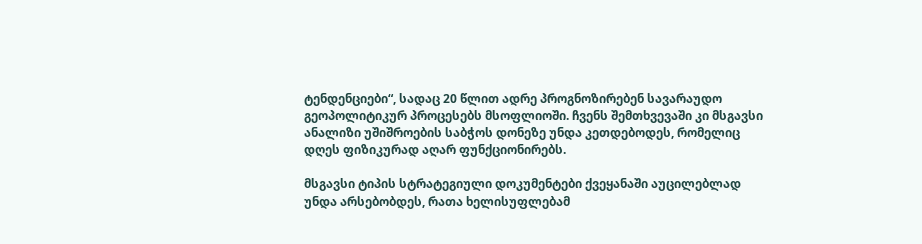ტენდენციები“, სადაც 20 წლით ადრე პროგნოზირებენ სავარაუდო გეოპოლიტიკურ პროცესებს მსოფლიოში. ჩვენს შემთხვევაში კი მსგავსი ანალიზი უშიშროების საბჭოს დონეზე უნდა კეთდებოდეს, რომელიც დღეს ფიზიკურად აღარ ფუნქციონირებს.

მსგავსი ტიპის სტრატეგიული დოკუმენტები ქვეყანაში აუცილებლად უნდა არსებობდეს, რათა ხელისუფლებამ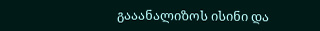გააანალიზოს ისინი და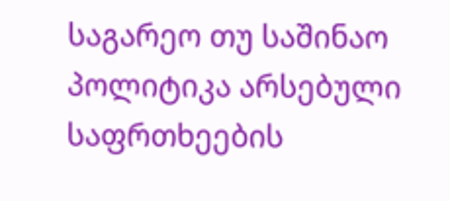საგარეო თუ საშინაო პოლიტიკა არსებული საფრთხეების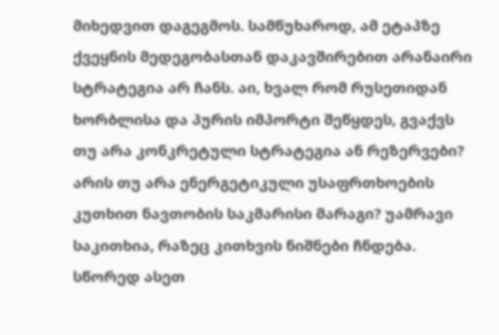მიხედვით დაგეგმოს. სამწუხაროდ, ამ ეტაპზე ქვეყნის მედეგობასთან დაკავშირებით არანაირი სტრატეგია არ ჩანს. აი, ხვალ რომ რუსეთიდან ხორბლისა და პურის იმპორტი შეწყდეს, გვაქვს თუ არა კონკრეტული სტრატეგია ან რეზერვები? არის თუ არა ენერგეტიკული უსაფრთხოების კუთხით ნავთობის საკმარისი მარაგი? უამრავი საკითხია, რაზეც კითხვის ნიშნები ჩნდება. სწორედ ასეთ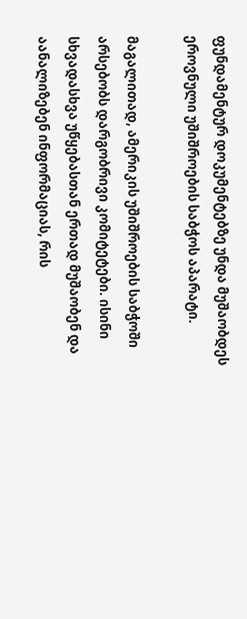ფუნდამენტურ დოკუმენტებზე უნდა მუშაობდეს ეროვნული უშიშროების საბჭოს აპარატი.

მაგალითად, ამერიკის უშიშროების საბჭოში არსებობს დარგობრივი კომიტეტები. ისინი სხვადასხვა უწყებასთან ერთად მუშაობენ და აანალიზებენ ინფორმაციას, რის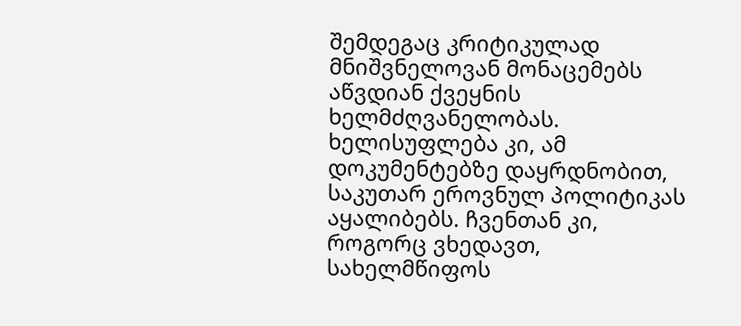შემდეგაც კრიტიკულად მნიშვნელოვან მონაცემებს აწვდიან ქვეყნის ხელმძღვანელობას. ხელისუფლება კი, ამ დოკუმენტებზე დაყრდნობით, საკუთარ ეროვნულ პოლიტიკას აყალიბებს. ჩვენთან კი, როგორც ვხედავთ, სახელმწიფოს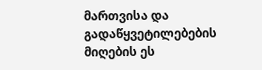მართვისა და გადაწყვეტილებების მიღების ეს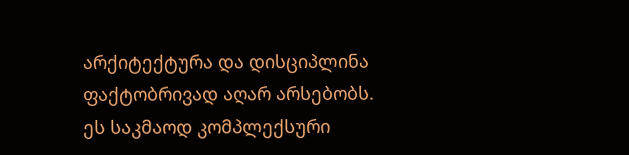არქიტექტურა და დისციპლინა ფაქტობრივად აღარ არსებობს. ეს საკმაოდ კომპლექსური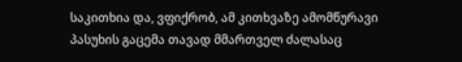საკითხია და, ვფიქრობ, ამ კითხვაზე ამომწურავი პასუხის გაცემა თავად მმართველ ძალასაც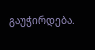გაუჭირდება.